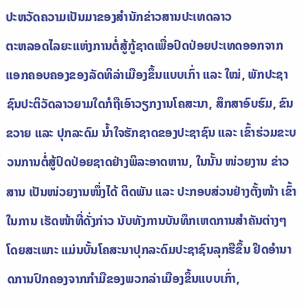ປະຫວັດຄວາມເປັນມາຂອງສຳນັກຂ່າວສານປະເທດລາວ
ຕະຫລອດໄລຍະແຫ່ງການຕໍ່ສູ້ກູ້ຊາດເພື່ອປົດປ່ອຍປະເທດອອກຈາກແອກຄອບຄອງຂອງລັດທິລ່າເມືອງຂຶ້ນແບບເກົ່າ ແລະ ໃໝ່, ພັກປະຊາຊົນປະຕິວັດລາວຍາມໃດກໍຖືເອົາວຽກງານໂຄສະນາ, ສຶກສາອົບຮົມ, ຂົນຂວາຍ ແລະ ປຸກລະດົມ ນ້ຳໃຈຮັກຊາດຂອງປະຊາຊົນ ແລະ ເຂົ້າຮ່ວມຂະບວນການຕໍ່ສູ້ປົດປ່ອຍຊາດຢ່າງພິລະອາດຫານ, ໃນນັ້ນ ໜ່ວຍງານ ຂ່າວສານ ເປັນໜ່ວຍງານໜຶ່ງໄດ້ ຕິດພັນ ແລະ ປະກອບສ່ວນຢ່າງຕັ້ງໜ້າ ເຂົ້າໃນການ ເຮັດໜ້າທີ່ດັ່ງກ່າວ ນັບທັງການບັນທຶກເຫດການສຳຄັນຕ່າງໆ ໂດຍສະເພາະ ແມ່ນບັ້ນໂຄສະນາປຸກລະດົມປະຊາຊົນລຸກຮືຂຶ້ນ ຢຶດອຳນາດການປົກຄອງຈາກກຳມືຂອງພວກລ່າເມືອງຂຶ້ນແບບເກົ່າ,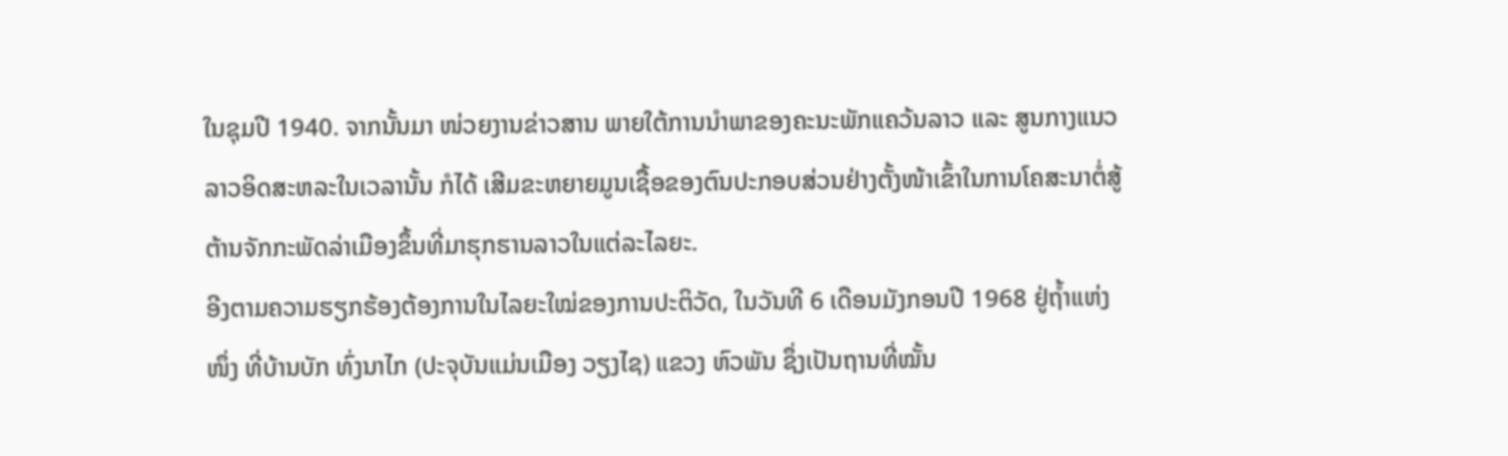ໃນຊຸມປີ 1940. ຈາກນັ້ນມາ ໜ່ວຍງານຂ່າວສານ ພາຍໃຕ້ການນຳພາຂອງຄະນະພັກແຄວ້ນລາວ ແລະ ສູນກາງແນວລາວອິດສະຫລະໃນເວລານັ້ນ ກໍໄດ້ ເສີມຂະຫຍາຍມູນເຊື້ອຂອງຕົນປະກອບສ່ວນຢ່າງຕັ້ງໜ້າເຂົ້າໃນການໂຄສະນາຕໍ່ສູ້ຕ້ານຈັກກະພັດລ່າເມືອງຂຶ້ນທີ່ມາຮຸກຮານລາວໃນແຕ່ລະໄລຍະ.
ອີງຕາມຄວາມຮຽກຮ້ອງຕ້ອງການໃນໄລຍະໃໝ່ຂອງການປະຕິວັດ, ໃນວັນທີ 6 ເດືອນມັງກອນປີ 1968 ຢູ່ຖ້ຳແຫ່ງໜຶ່ງ ທີ່ບ້ານບັກ ທົ່ງນາໄກ (ປະຈຸບັນແມ່ນເມືອງ ວຽງໄຊ) ແຂວງ ຫົວພັນ ຊຶ່ງເປັນຖານທີ່ໝັ້ນ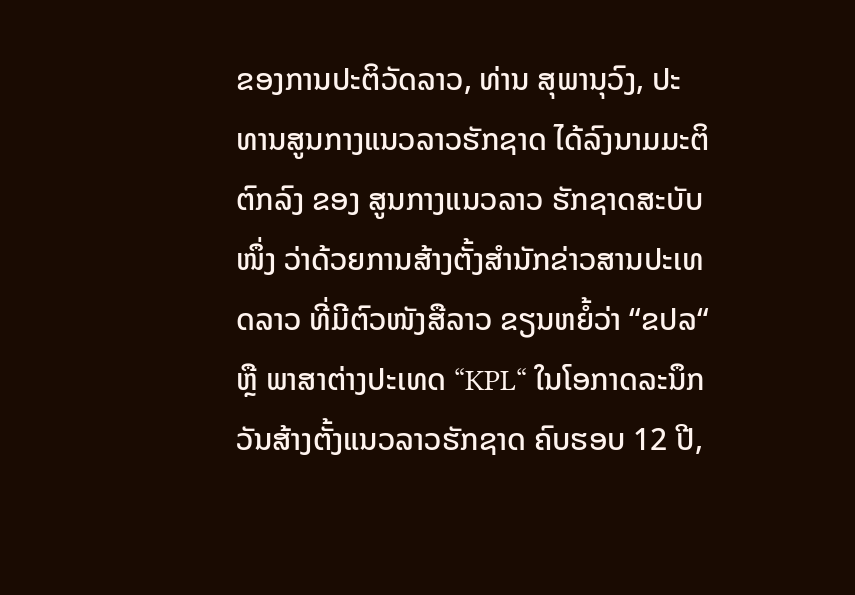ຂອງການປະຕິວັດລາວ, ທ່ານ ສຸພານຸວົງ, ປະທານສູນກາງແນວລາວຮັກຊາດ ໄດ້ລົງນາມມະຕິຕົກລົງ ຂອງ ສູນກາງແນວລາວ ຮັກຊາດສະບັບໜຶ່ງ ວ່າດ້ວຍການສ້າງຕັ້ງສຳນັກຂ່າວສານປະເທດລາວ ທີ່ມີຕົວໜັງສືລາວ ຂຽນຫຍໍ້ວ່າ “ຂປລ“ ຫຼື ພາສາຕ່າງປະເທດ “KPL“ ໃນໂອກາດລະນຶກວັນສ້າງຕັ້ງແນວລາວຮັກຊາດ ຄົບຮອບ 12 ປີ,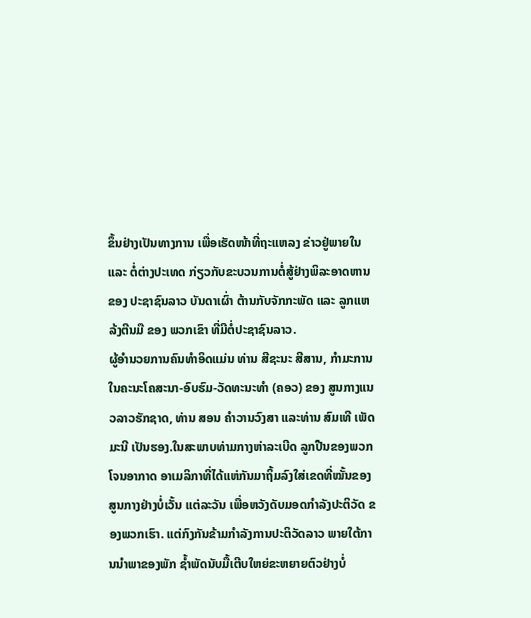ຂຶ້ນຢ່າງເປັນທາງການ ເພື່ອເຮັດໜ້າທີ່ຖະແຫລງ ຂ່າວຢູ່ພາຍໃນ ແລະ ຕໍ່ຕ່າງປະເທດ ກ່ຽວກັບຂະບວນການຕໍ່ສູ້ຢ່າງພິລະອາດຫານ ຂອງ ປະຊາຊົນລາວ ບັນດາເຜົ່າ ຕ້ານກັບຈັກກະພັດ ແລະ ລູກແຫລ້ງຕີນມື ຂອງ ພວກເຂົາ ທີ່ມີຕໍ່ປະຊາຊົນລາວ.
ຜູ້ອຳນວຍການຄົນທຳອິດແມ່ນ ທ່ານ ສີຊະນະ ສີສານ, ກຳມະການໃນຄະນະໂຄສະນາ-ອົບຮົມ-ວັດທະນະທຳ (ຄອວ) ຂອງ ສູນກາງແນວລາວຮັກຊາດ, ທ່ານ ສອນ ຄຳວານວົງສາ ແລະທ່ານ ສົມເທີ ເພັດມະນີ ເປັນຮອງ.ໃນສະພາບທ່າມກາງຫ່າລະເບີດ ລູກປືນຂອງພວກໂຈນອາກາດ ອາເມລິກາທີ່ໄດ້ແຫ່ກັນມາຖິ້ມລົງໃສ່ເຂດທີ່ໝັ້ນຂອງສູນກາງຢ່າງບໍ່ເວັ້ນ ແຕ່ລະວັນ ເພື່ອຫວັງດັບມອດກຳລັງປະຕິວັດ ຂອງພວກເຮົາ. ແຕ່ກົງກັນຂ້າມກຳລັງການປະຕິວັດລາວ ພາຍໃຕ້ການນຳພາຂອງພັກ ຊ້ຳພັດນັບມື້ເຕີບໃຫຍ່ຂະຫຍາຍຕົວຢ່າງບໍ່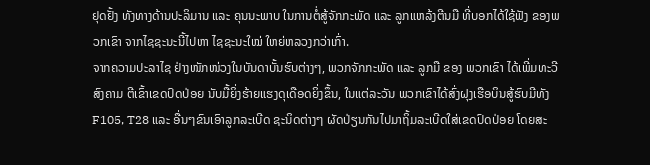ຢຸດຢັ້ງ ທັງທາງດ້ານປະລິມານ ແລະ ຄຸນນະພາບ ໃນການຕໍ່ສູ້ຈັກກະພັດ ແລະ ລູກແຫລ້ງຕີນມື ທີ່ບອກໄດ້ໃຊ້ຟັງ ຂອງພວກເຂົາ ຈາກໄຊຊະນະນີ້ໄປຫາ ໄຊຊະນະໃໝ່ ໃຫຍ່ຫລວງກວ່າເກົ່າ.
ຈາກຄວາມປະລາໄຊ ຢ່າງໜັກໜ່ວງໃນບັນດາບັ້ນຮົບຕ່າງໆ, ພວກຈັກກະພັດ ແລະ ລູກມື ຂອງ ພວກເຂົາ ໄດ້ເພີ່ມທະວີສົງຄາມ ຕີເຂົ້າເຂດປົດປ່ອຍ ນັບມື້ຍິ່ງຮ້າຍແຮງດຸເດືອດຍິ່ງຂຶ້ນ, ໃນແຕ່ລະວັນ ພວກເຂົາໄດ້ສົ່ງຝຸງເຮືອບິນສູ້ຮົບມີທັງ F105, T28 ແລະ ອື່ນໆຂົນເອົາລູກລະເບີດ ຊະນິດຕ່າງໆ ຜັດປ່ຽນກັນໄປມາຖິ້ມລະເບີດໃສ່ເຂດປົດປ່ອຍ ໂດຍສະ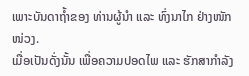ເພາະບັນດາຖ້ຳຂອງ ທ່ານຜູ້ນຳ ແລະ ທົ່ງນາໄກ ຢ່າງໜັກໜ່ວງ.
ເມື່ອເປັນດັ່ງນັ້ນ ເພື່ອຄວາມປອດໄພ ແລະ ຮັກສາກຳລັງ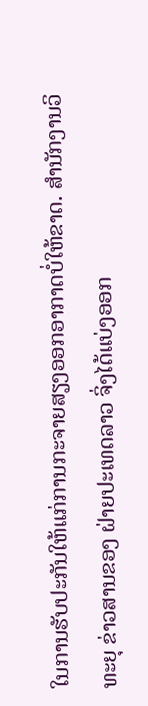ໃນການຮັບປະກັນໃຫ້ແກ່ການກະຈາຍສຽງອອກອາກາດບໍ່ໃຫ້ຂາດ. ສຳນັກງານວິທະຍຸ ຂ່າວສານຂອງ ຝ່າຍປະເທດລາວ ຈິ່ງໄດ້ແບ່ງອອກ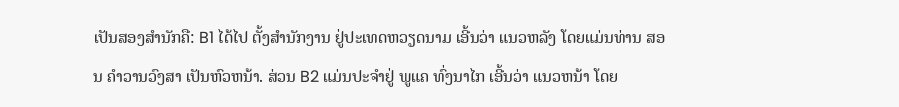ເປັນສອງສຳນັກຄື: B1 ໄດ້ໄປ ຕັ້ງສຳນັກງານ ຢູ່ປະເທດຫວຽດນາມ ເອີ້ນວ່າ ແນວຫລັງ ໂດຍແມ່ນທ່ານ ສອນ ຄຳວານວົງສາ ເປັນຫົວຫນ້າ. ສ່ວນ B2 ແມ່ນປະຈຳຢູ່ ພູແຄ ທົ່ງນາໄກ ເອີ້ນວ່າ ແນວຫນ້າ ໂດຍ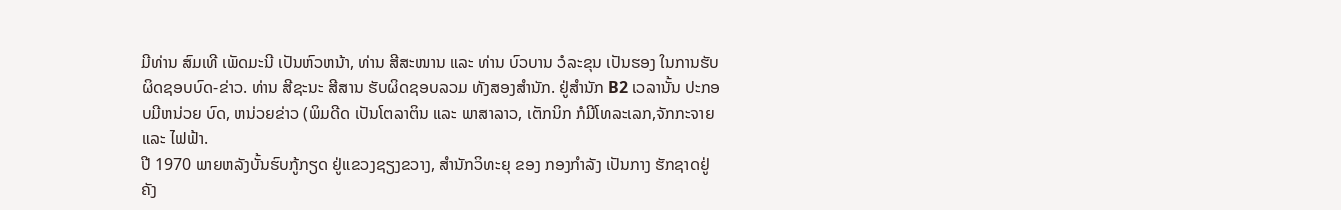ມີທ່ານ ສົມເທີ ເພັດມະນີ ເປັນຫົວຫນ້າ, ທ່ານ ສີສະໜານ ແລະ ທ່ານ ບົວບານ ວໍລະຂຸນ ເປັນຮອງ ໃນການຮັບຜິດຊອບບົດ-ຂ່າວ. ທ່ານ ສີຊະນະ ສີສານ ຮັບຜິດຊອບລວມ ທັງສອງສຳນັກ. ຢູ່ສຳນັກ B2 ເວລານັ້ນ ປະກອບມີຫນ່ວຍ ບົດ, ຫນ່ວຍຂ່າວ (ພິມດີດ ເປັນໂຕລາຕິນ ແລະ ພາສາລາວ, ເຕັກນິກ ກໍມີໂທລະເລກ,ຈັກກະຈາຍ ແລະ ໄຟຟ້າ.
ປີ 1970 ພາຍຫລັງບັ້ນຮົບກູ້ກຽດ ຢູ່ແຂວງຊຽງຂວາງ, ສຳນັກວິທະຍຸ ຂອງ ກອງກໍາລັງ ເປັນກາງ ຮັກຊາດຢູ່ຄັງ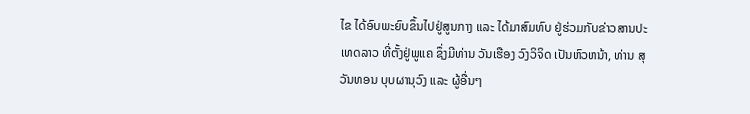ໄຂ ໄດ້ອົບພະຍົບຂຶ້ນໄປຢູ່ສູນກາງ ແລະ ໄດ້ມາສົມທົບ ຢູ່ຮ່ວມກັບຂ່າວສານປະເທດລາວ ທີ່ຕັ້ງຢູ່ພູແຄ ຊຶ່ງມີທ່ານ ວັນເຮືອງ ວົງວິຈິດ ເປັນຫົວຫນ້າ, ທ່ານ ສຸວັນທອນ ບຸບຜານຸວົງ ແລະ ຜູ້ອື່ນໆ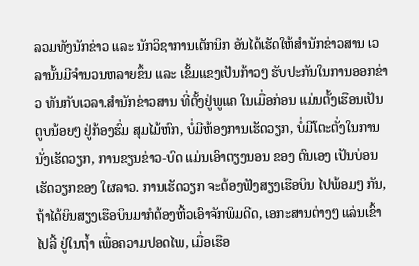ລວມທັງນັກຂ່າວ ແລະ ນັກວິຊາການເຕັກນິກ ອັນໄດ້ເຮັດໃຫ້ສຳນັກຂ່າວສານ ເວລານັ້ນມີຈຳນວນຫລາຍຂຶ້ນ ແລະ ເຂັ້ມແຂງເປັນກ້າວໆ ຮັບປະກັນໃນການອອກຂ່າວ ທັນກັບເວລາ.ສຳນັກຂ່າວສານ ທີ່ຕັ້ງຢູ່ພູແຄ ໃນເມື່ອກ່ອນ ແມ່ນຕັ້ງເຮືອນເປັນ ຕູບນ້ອຍໆ ຢູ່ກ້ອງຮົ່ມ ສຸມໄມ້ຫົກ, ບໍ່ມີຫ້ອງການເຮັດວຽກ, ບໍ່ມີໂຕະຕັ່ງໃນການນັ່ງເຮັດວຽກ, ການຂຽນຂ່າວ-ບົດ ແມ່ນເອົາຕຽງນອນ ຂອງ ຕົນເອງ ເປັນບ່ອນເຮັດວຽກຂອງ ໃຜລາວ. ການເຮັດວຽກ ຈະຕ້ອງຟັງສຽງເຮືອບິນ ໄປພ້ອມໆ ກັນ, ຖ້າໄດ້ຍິນສຽງເຮືອບິນມາກໍຕ້ອງຫີ້ວເອົາຈັກພິມດີດ, ເອກະສານຕ່າງໆ ແລ່ນເຂົ້າໄປລີ້ ຢູ່ໃນຖ້ຳ ເພື່ອຄວາມປອດໄພ, ເມື່ອເຮືອ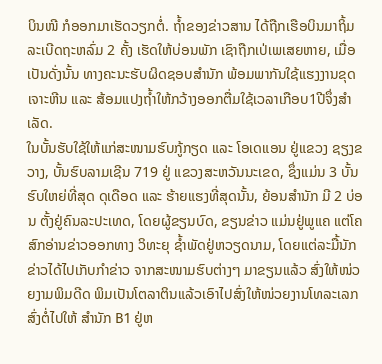ບິນໜີ ກໍອອກມາເຮັດວຽກຕໍ່. ຖ້ຳຂອງຂ່າວສານ ໄດ້ຖືກເຮືອບິນມາຖິ້ມລະເບີດຖະຫລົ່ມ 2 ຄັ້ງ ເຮັດໃຫ້ບ່ອນພັກ ເຊົາຖືກເປ່ເພເສຍຫາຍ, ເມື່ອເປັນດັ່ງນັ້ນ ທາງຄະນະຮັບຜິດຊອບສຳນັກ ພ້ອມພາກັນໃຊ້ແຮງງານຂຸດເຈາະຫີນ ແລະ ສ້ອມແປງຖ້ຳໃຫ້ກວ້າງອອກຕື່ມໃຊ້ເວລາເກືອບ1ປີຈຶ່ງສຳເລັດ.
ໃນບັ້ນຮັບໃຊ້ໃຫ້ແກ່ສະໜາມຮົບກູ້ກຽດ ແລະ ໂອເດແອນ ຢູ່ແຂວງ ຊຽງຂວາງ, ບັ້ນຮົບລາມເຊີນ 719 ຢູ່ ແຂວງສະຫວັນນະເຂດ, ຊຶ່ງແມ່ນ 3 ບັ້ນຮົບໃຫຍ່ທີ່ສຸດ ດຸເດືອດ ແລະ ຮ້າຍແຮງທີ່ສຸດນັ້ນ, ຍ້ອນສໍານັກ ມີ 2 ບ່ອນ ຕັ້ງຢູ່ຄົນລະປະເທດ, ໂດຍຜູ້ຂຽນບົດ, ຂຽນຂ່າວ ແມ່ນຢູ່ພູແຄ ແຕ່ໂຄສົກອ່ານຂ່າວອອກທາງ ວິທະຍຸ ຊໍ້າພັດຢູ່ຫວຽດນາມ, ໂດຍແຕ່ລະມື້ນັກຂ່າວໄດ້ໄປເກັບກຳຂ່າວ ຈາກສະໜາມຮົບຕ່າງໆ ມາຂຽນແລ້ວ ສົ່ງໃຫ້ໜ່ວຍງາມພິມດີດ ພິມເປັນໂຕລາຕິນແລ້ວເອົາໄປສົ່ງໃຫ້ໜ່ວຍງານໂທລະເລກ ສົ່ງຕໍ່ໄປໃຫ້ ສຳນັກ B1 ຢູ່ຫ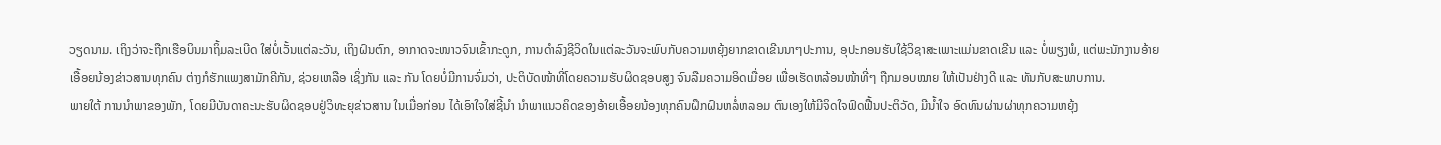ວຽດນາມ. ເຖິງວ່າຈະຖືກເຮືອບິນມາຖິ້ມລະເບີດ ໃສ່ບໍ່ເວັ້ນແຕ່ລະວັນ, ເຖິງຝົນຕົກ, ອາກາດຈະໜາວຈົນເຂົ້າກະດູກ, ການດຳລົງຊີວິດໃນແຕ່ລະວັນຈະພົບກັບຄວາມຫຍຸ້ງຍາກຂາດເຂີນນາໆປະການ, ອຸປະກອນຮັບໃຊ້ວິຊາສະເພາະແມ່ນຂາດເຂີນ ແລະ ບໍ່ພຽງພໍ, ແຕ່ພະນັກງານອ້າຍເອື້ອຍນ້ອງຂ່າວສານທຸກຄົນ ຕ່າງກໍຮັກແພງສາມັກຄີກັນ, ຊ່ວຍເຫລືອ ເຊິ່ງກັນ ແລະ ກັນ ໂດຍບໍ່ມີການຈົ່ມວ່າ, ປະຕິບັດໜ້າທີ່ໂດຍຄວາມຮັບຜິດຊອບສູງ ຈົນລືມຄວາມອິດເມື່ອຍ ເພື່ອເຮັດຫລ້ອນໜ້າທີ່ໆ ຖືກມອບໝາຍ ໃຫ້ເປັນຢ່າງດີ ແລະ ທັນກັບສະພາບການ.
ພາຍໃຕ້ ການນຳພາຂອງພັກ, ໂດຍມີບັນດາຄະນະຮັບຜິດຊອບຢູ່ວິທະຍຸຂ່າວສານ ໃນເມື່ອກ່ອນ ໄດ້ເອົາໃຈໃສ່ຊີ້ນຳ ນຳພາແນວຄິດຂອງອ້າຍເອື້ອຍນ້ອງທຸກຄົນຝຶກຝົນຫລໍ່ຫລອມ ຕົນເອງໃຫ້ມີຈິດໃຈຟົດຟື້ນປະຕິວັດ, ມີນ້ຳໃຈ ອົດທົນຜ່ານຜ່າທຸກຄວາມຫຍຸ້ງ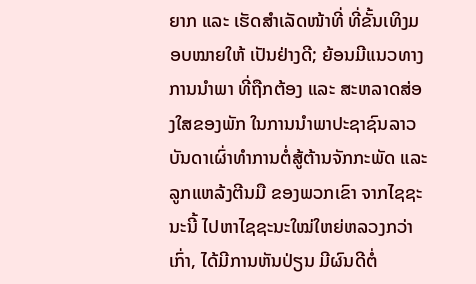ຍາກ ແລະ ເຮັດສຳເລັດໜ້າທີ່ ທີ່ຂັ້ນເທິງມອບໝາຍໃຫ້ ເປັນຢ່າງດີ; ຍ້ອນມີແນວທາງການນຳພາ ທີ່ຖືກຕ້ອງ ແລະ ສະຫລາດສ່ອງໃສຂອງພັກ ໃນການນຳພາປະຊາຊົນລາວ ບັນດາເຜົ່າທຳການຕໍ່ສູ້ຕ້ານຈັກກະພັດ ແລະ ລູກແຫລ້ງຕີນມື ຂອງພວກເຂົາ ຈາກໄຊຊະນະນີ້ ໄປຫາໄຊຊະນະໃໝ່ໃຫຍ່ຫລວງກວ່າເກົ່າ, ໄດ້ມີການຫັນປ່ຽນ ມີຜົນດີຕໍ່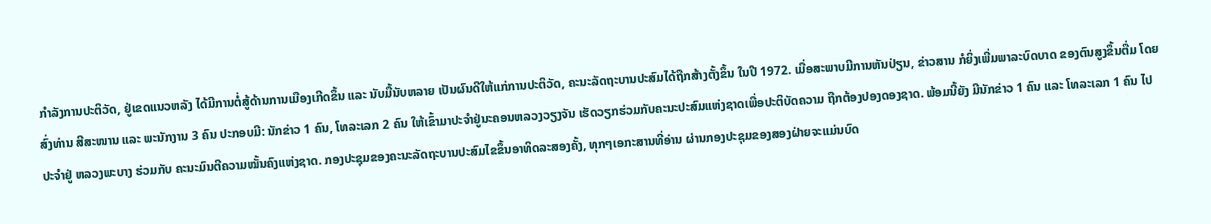ກຳລັງການປະຕິວັດ, ຢູ່ເຂດແນວຫລັງ ໄດ້ມີການຕໍ່ສູ້ດ້ານການເມືອງເກີດຂຶ້ນ ແລະ ນັບມື້ນັບຫລາຍ ເປັນຜົນດີໃຫ້ແກ່ການປະຕິວັດ, ຄະນະລັດຖະບານປະສົມໄດ້ຖືກສ້າງຕັ້ງຂຶ້ນ ໃນປີ 1972. ເມື່ອສະພາບມີການຫັນປ່ຽນ, ຂ່າວສານ ກໍຍິ່ງເພີ່ມພາລະບົດບາດ ຂອງຕົນສູງຂຶ້ນຕື່ມ ໂດຍສົ່ງທ່ານ ສີສະໜານ ແລະ ພະນັກງານ 3 ຄົນ ປະກອບມີ: ນັກຂ່າວ 1 ຄົນ, ໂທລະເລກ 2 ຄົນ ໃຫ້ເຂົ້າມາປະຈຳຢູ່ນະຄອນຫລວງວຽງຈັນ ເຮັດວຽກຮ່ວມກັບຄະນະປະສົມແຫ່ງຊາດເພື່ອປະຕິບັດຄວາມ ຖືກຕ້ອງປອງດອງຊາດ. ພ້ອມນີ້ຍັງ ມີນັກຂ່າວ 1 ຄົນ ແລະ ໂທລະເລກ 1 ຄົນ ໄປປະຈຳຢູ່ ຫລວງພະບາງ ຮ່ວມກັບ ຄະນະມົນຕີຄວາມໝັ້ນຄົງແຫ່ງຊາດ. ກອງປະຊຸມຂອງຄະນະລັດຖະບານປະສົມໄຂຂຶ້ນອາທິດລະສອງຄັ້ງ, ທຸກໆເອກະສານທີ່ອ່ານ ຜ່ານກອງປະຊຸມຂອງສອງຝ່າຍຈະແມ່ນບົດ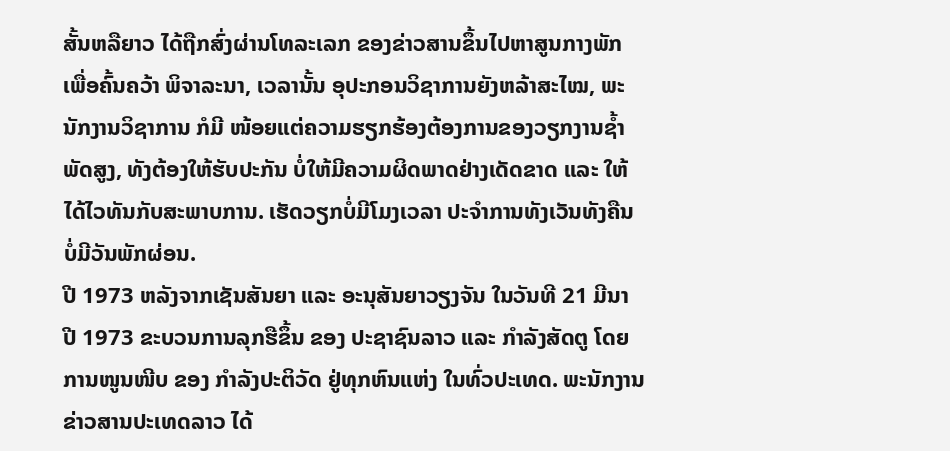ສັ້ນຫລືຍາວ ໄດ້ຖືກສົ່ງຜ່ານໂທລະເລກ ຂອງຂ່າວສານຂຶ້ນໄປຫາສູນກາງພັກ ເພື່ອຄົ້ນຄວ້າ ພິຈາລະນາ, ເວລານັ້ນ ອຸປະກອນວິຊາການຍັງຫລ້າສະໄໝ, ພະນັກງານວິຊາການ ກໍມີ ໜ້ອຍແຕ່ຄວາມຮຽກຮ້ອງຕ້ອງການຂອງວຽກງານຊ້ຳພັດສູງ, ທັງຕ້ອງໃຫ້ຮັບປະກັນ ບໍ່ໃຫ້ມີຄວາມຜິດພາດຢ່າງເດັດຂາດ ແລະ ໃຫ້ໄດ້ໄວທັນກັບສະພາບການ. ເຮັດວຽກບໍ່ມີໂມງເວລາ ປະຈຳການທັງເວັນທັງຄືນ ບໍ່ມີວັນພັກຜ່ອນ.
ປີ 1973 ຫລັງຈາກເຊັນສັນຍາ ແລະ ອະນຸສັນຍາວຽງຈັນ ໃນວັນທີ 21 ມີນາ ປີ 1973 ຂະບວນການລຸກຮືຂຶ້ນ ຂອງ ປະຊາຊົນລາວ ແລະ ກຳລັງສັດຕູ ໂດຍການໜູນໜີບ ຂອງ ກຳລັງປະຕິວັດ ຢູ່ທຸກຫົນແຫ່ງ ໃນທົ່ວປະເທດ. ພະນັກງານຂ່າວສານປະເທດລາວ ໄດ້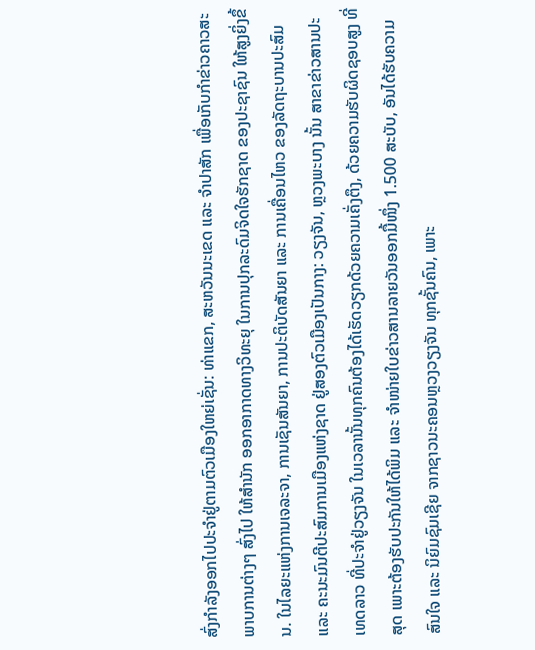ສົ່ງກຳລັງອອກໄປປະຈຳຢູ່ຕາມຕົວເມືອງໃຫຍ່ເຊັ່ນ: ທ່າແຂກ, ສະຫວັນນະເຂດ ແລະ ຈໍາປາສັກ ເພື່ອເກັບກຳຂ່າວຄາວສະພາບການຕ່າງໆ ສົ່ງໄປ ໃຫ້ສຳນັກ ອອກອາກາດທາງວິທະຍຸ ໃນການປຸກລະດົມຈິດໃຈຮັກຊາດ ຂອງປະຊາຊົນ ໃຫ້ສູງຍິ່ງຂຶ້ນ. ໃນໄລຍະແຫ່ງການເຈລະຈາ, ການເຊັນສັນຍາ, ການປະຕິບັດສັນຍາ ແລະ ການເຄື່ອນໄຫວ ຂອງລັດຖະບານປະສົມ ແລະ ຄະນະມົນຕີປະສົມການເມືອງແຫ່ງຊາດ ຢູ່ສອງຕົວເມືອງເປັນກາງ: ວຽງຈັນ, ຫຼວງພະບາງ ນັ້ນ ສາຂາຂ່າວສານປະເທດລາວ ທີ່ປະຈຳຢູ່ວຽງຈັນ ໃນເວລານັ້ນທຸກຄົນຕ້ອງໄດ້ເຮັດວຽກດ້ວຍຄວາມເຄັ່ງຕຶງ, ດ້ວຍຄວາມຮັບຜິດຊອບສູງ ທີ່ສຸດ ເພາະຕ້ອງຮັບປະກັນໃຫ້ໄດ້ພິມ ແລະ ຈຳໜ່າຍໃບຂ່າວສານລາຍວັນອອກມື້ໜຶ່ງ 1.500 ສະບັບ, ອັນໄດ້ຮັບຄວາມ ສົນໃຈ ແລະ ນິຍົມຊົມເຊີຍ ຈາກຊາວນະຄອນຫຼວງວຽງຈັນ ທຸກຊັ້ນຄົນ, ເພາະ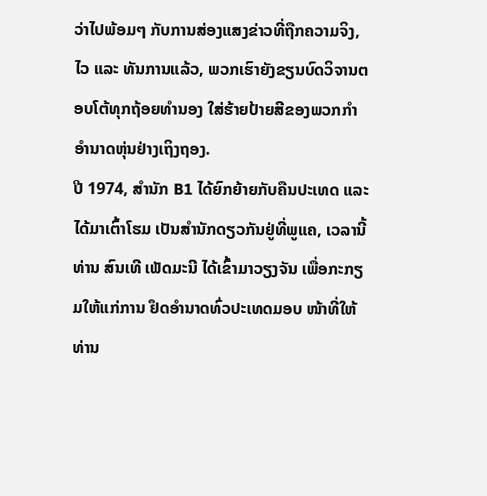ວ່າໄປພ້ອມໆ ກັບການສ່ອງແສງຂ່າວທີ່ຖືກຄວາມຈິງ, ໄວ ແລະ ທັນການແລ້ວ, ພວກເຮົາຍັງຂຽນບົດວິຈານຕອບໂຕ້ທຸກຖ້ອຍທຳນອງ ໃສ່ຮ້າຍປ້າຍສີຂອງພວກກຳອຳນາດຫຸ່ນຢ່າງເຖິງຖອງ.
ປີ 1974, ສຳນັກ B1 ໄດ້ຍົກຍ້າຍກັບຄືນປະເທດ ແລະ ໄດ້ມາເຕົ້າໂຮມ ເປັນສຳນັກດຽວກັນຢູ່ທີ່ພູແຄ, ເວລານີ້ ທ່ານ ສົນເທີ ເພັດມະນີ ໄດ້ເຂົ້າມາວຽງຈັນ ເພື່ອກະກຽມໃຫ້ແກ່ການ ຢຶດອຳນາດທົ່ວປະເທດມອບ ໜ້າທີ່ໃຫ້ ທ່ານ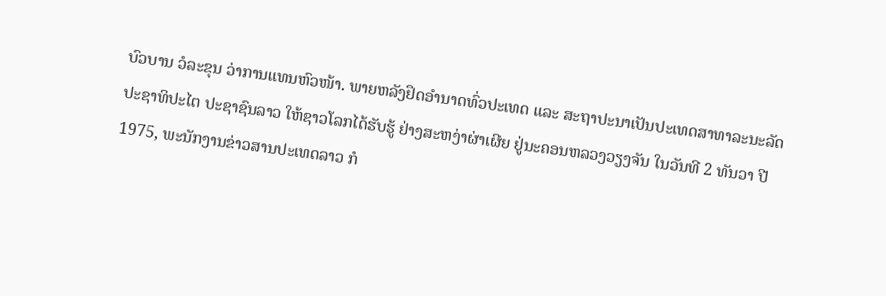ບົວບານ ວໍລະຂຸນ ວ່າການແທນຫົວໜ້າ. ພາຍຫລັງຢຶດອຳນາດທົ່ວປະເທດ ແລະ ສະຖາປະນາເປັນປະເທດສາທາລະນະລັດ ປະຊາທິປະໄຕ ປະຊາຊົນລາວ ໃຫ້ຊາວໂລກໄດ້ຮັບຮູ້ ຢ່າງສະຫງ່າຜ່າເຜີຍ ຢູ່ນະຄອນຫລວງວຽງຈັນ ໃນວັນທີ 2 ທັນວາ ປີ 1975, ພະນັກງານຂ່າວສານປະເທດລາວ ກໍ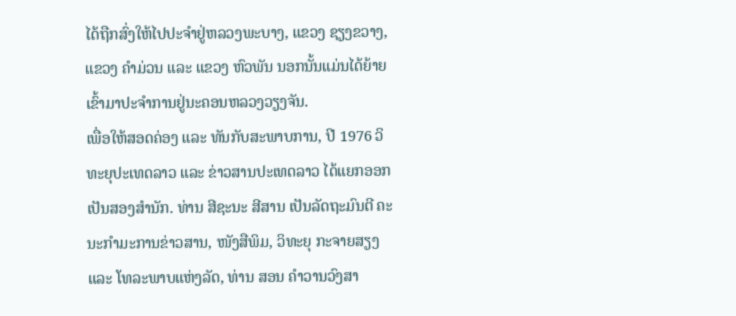ໄດ້ຖືກສົ່ງໃຫ້ໄປປະຈຳຢູ່ຫລວງພະບາງ, ແຂວງ ຊຽງຂວາງ, ແຂວງ ຄຳມ່ວນ ແລະ ແຂວງ ຫົວພັນ ນອກນັ້ນແມ່ນໄດ້ຍ້າຍເຂົ້າມາປະຈໍາການຢູ່ນະຄອນຫລວງວຽງຈັນ.
ເພື່ອໃຫ້ສອດຄ່ອງ ແລະ ທັນກັບສະພາບການ, ປີ 1976 ວິທະຍຸປະເທດລາວ ແລະ ຂ່າວສານປະເທດລາວ ໄດ້ແຍກອອກເປັນສອງສຳນັກ. ທ່ານ ສີຊະນະ ສີສານ ເປັນລັດຖະມົນຕີ ຄະນະກຳມະການຂ່າວສານ, ໜັງສືພິມ, ວິທະຍຸ ກະຈາຍສຽງ ແລະ ໂທລະພາບແຫ່ງລັດ, ທ່ານ ສອນ ຄຳວານວົງສາ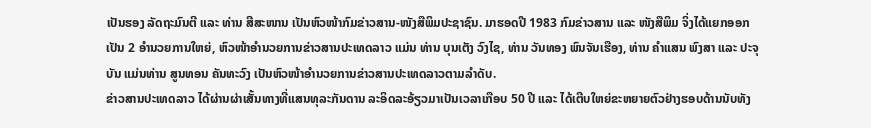ເປັນຮອງ ລັດຖະມົນຕີ ແລະ ທ່ານ ສີສະໜານ ເປັນຫົວໜ້າກົມຂ່າວສານ-ໜັງສືພິມປະຊາຊົນ. ມາຮອດປີ 1983 ກົມຂ່າວສານ ແລະ ໜັງສືພິມ ຈິ່ງໄດ້ແຍກອອກເປັນ 2 ອຳນວຍການໃຫຍ່, ຫົວໜ້າອຳນວຍການຂ່າວສານປະເທດລາວ ແມ່ນ ທ່ານ ບຸນເຕັງ ວົງໄຊ, ທ່ານ ວັນທອງ ພົນຈັນເຮືອງ, ທ່ານ ຄຳແສນ ພົງສາ ແລະ ປະຈຸບັນ ແມ່ນທ່ານ ສູນທອນ ຄັນທະວົງ ເປັນຫົວໜ້າອຳນວຍການຂ່າວສານປະເທດລາວຕາມລຳດັບ.
ຂ່າວສານປະເທດລາວ ໄດ້ຜ່ານຜ່າເສັ້ນທາງທີ່ແສນທຸລະກັນດານ ລະອິດລະອ້ຽວມາເປັນເວລາເກືອບ 50 ປີ ແລະ ໄດ້ເຕີບໃຫຍ່ຂະຫຍາຍຕົວຢ່າງຮອບດ້ານນັບທັງ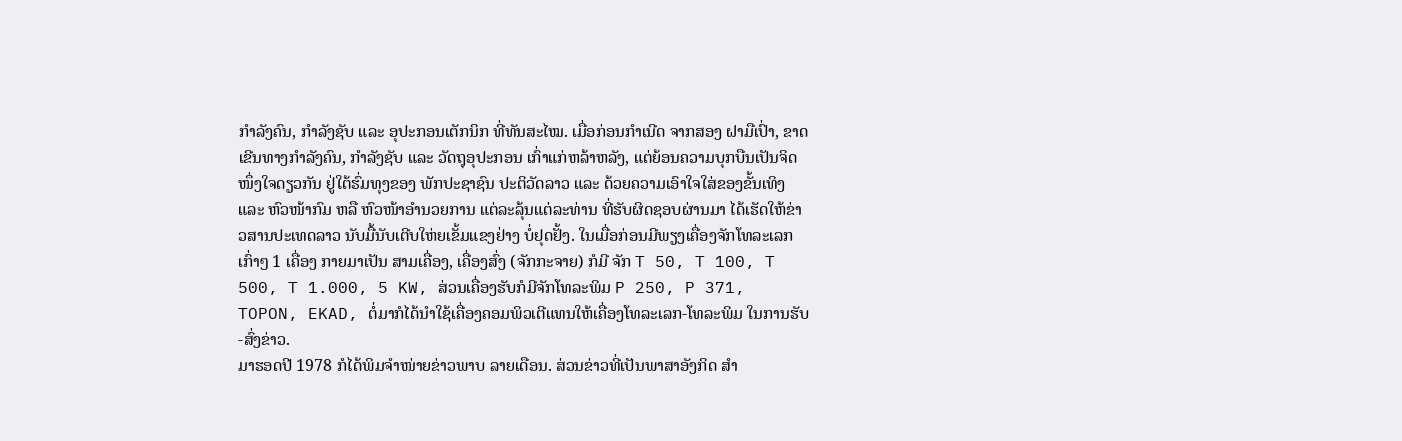ກຳລັງຄົນ, ກຳລັງຊັບ ແລະ ອຸປະກອນເຕັກນິກ ທີ່ທັນສະໄໝ. ເມື່ອກ່ອນກຳເນີດ ຈາກສອງ ຝາມືເປົ່າ, ຂາດເຂີນທາງກຳລັງຄົນ, ກຳລັງຊັບ ແລະ ວັດຖຸອຸປະກອນ ເກົ່າແກ່ຫລ້າຫລັງ, ແຕ່ຍ້ອນຄວາມບຸກບືນເປັນຈິດໜຶ່ງໃຈດຽວກັນ ຢູ່ໃຕ້ຮົ່ມທຸງຂອງ ພັກປະຊາຊົນ ປະຕິວັດລາວ ແລະ ດ້ວຍຄວາມເອົາໃຈໃສ່ຂອງຂັ້ນເທິງ ແລະ ຫົວໜ້າກົມ ຫລື ຫົວໜ້າອຳນວຍການ ແຕ່ລະລຸ້ນແຕ່ລະທ່ານ ທີ່ຮັບຜິດຊອບຜ່ານມາ ໄດ້ເຮັດໃຫ້ຂ່າວສານປະເທດລາວ ນັບມື້ນັບເຕີບໃຫ່ຍເຂັ້ມແຂງຢ່າງ ບໍ່ຢຸດຢັ້ງ. ໃນເມື່ອກ່ອນມີພຽງເຄື່ອງຈັກໂທລະເລກ ເກົ່າໆ 1 ເຄື່ອງ ກາຍມາເປັນ ສາມເຄື່ອງ, ເຄື່ອງສົ່ງ (ຈັກກະຈາຍ) ກໍມີ ຈັກ T 50, T 100, T 500, T 1.000, 5 KW, ສ່ວນເຄື່ອງຮັບກໍມີຈັກໂທລະພິມ P 250, P 371, TOPON, EKAD, ຕໍ່ມາກໍໄດ້ນຳໃຊ້ເຄື່ອງຄອມພິວເຕີແທນໃຫ້ເຄື່ອງໂທລະເລກ-ໂທລະພິມ ໃນການຮັບ-ສົ່ງຂ່າວ.
ມາຮອດປີ 1978 ກໍໄດ້ພິມຈຳໜ່າຍຂ່າວພາບ ລາຍເດືອນ. ສ່ວນຂ່າວທີ່ເປັນພາສາອັງກິດ ສຳ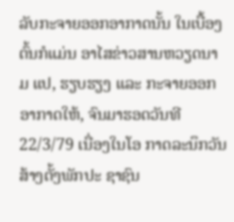ລັບກະຈາຍອອກອາກາດນັ້ນ ໃນເບື້ອງຕົ້ນກໍແມ່ນ ອາໄສຂ່າວສານຫວຽດນາມ ແປ, ຮຽບຮຽງ ແລະ ກະຈາຍອອກອາກາດໃຫ້, ຈົນມາຮອດວັນທີ 22/3/79 ເນື່ອງໃນໂອ ກາດລະນຶກວັນສ້າງຕັ້ງພັກປະ ຊາຊົນ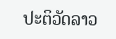ປະຕິວັດລາວ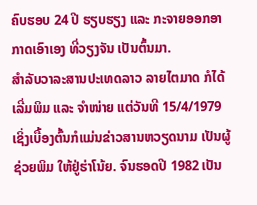ຄົບຮອບ 24 ປີ ຮຽບຮຽງ ແລະ ກະຈາຍອອກອາກາດເອົາເອງ ທີ່ວຽງຈັນ ເປັນຕົ້ນມາ.
ສຳລັບວາລະສານປະເທດລາວ ລາຍໄຕມາດ ກໍໄດ້ເລີ່ມພິມ ແລະ ຈຳໜ່າຍ ແຕ່ວັນທີ 15/4/1979 ເຊິ່ງເບື້ອງຕົ້ນກໍແມ່ນຂ່າວສານຫວຽດນາມ ເປັນຜູ້ຊ່ວຍພິມ ໃຫ້ຢູ່ຮ່າໂນ້ຍ. ຈົນຮອດປີ 1982 ເປັນ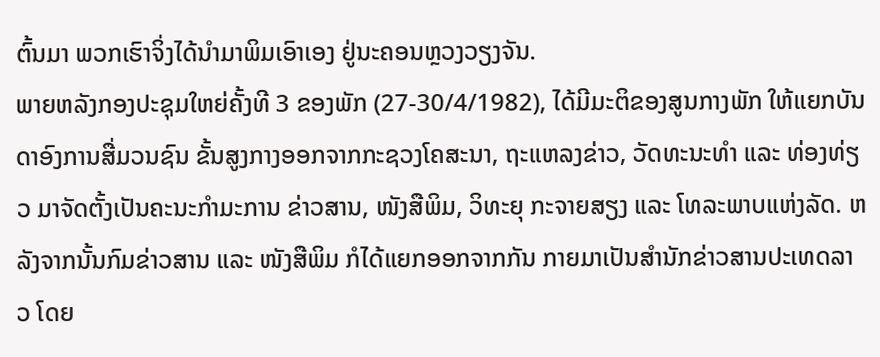ຕົ້ນມາ ພວກເຮົາຈິ່ງໄດ້ນຳມາພິມເອົາເອງ ຢູ່ນະຄອນຫຼວງວຽງຈັນ.
ພາຍຫລັງກອງປະຊຸມໃຫຍ່ຄັ້ງທີ 3 ຂອງພັກ (27-30/4/1982), ໄດ້ມີມະຕິຂອງສູນກາງພັກ ໃຫ້ແຍກບັນດາອົງການສື່ມວນຊົນ ຂັ້ນສູງກາງອອກຈາກກະຊວງໂຄສະນາ, ຖະແຫລງຂ່າວ, ວັດທະນະທຳ ແລະ ທ່ອງທ່ຽວ ມາຈັດຕັ້ງເປັນຄະນະກຳມະການ ຂ່າວສານ, ໜັງສືພິມ, ວິທະຍຸ ກະຈາຍສຽງ ແລະ ໂທລະພາບແຫ່ງລັດ. ຫລັງຈາກນັ້ນກົມຂ່າວສານ ແລະ ໜັງສືພິມ ກໍໄດ້ແຍກອອກຈາກກັນ ກາຍມາເປັນສຳນັກຂ່າວສານປະເທດລາວ ໂດຍ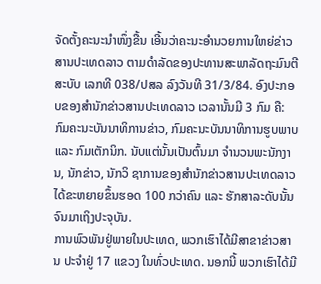ຈັດຕັ້ງຄະນະນຳໜຶ່ງຂື້ນ ເອີ້ນວ່າຄະນະອຳນວຍການໃຫຍ່ຂ່າວສານປະເທດລາວ ຕາມດຳລັດຂອງປະທານສະພາລັດຖະມົນຕີ ສະບັບ ເລກທີ 038/ປສລ ລົງວັນທີ 31/3/84. ອົງປະກອບຂອງສຳນັກຂ່າວສານປະເທດລາວ ເວລານັ້ນມີ 3 ກົມ ຄື: ກົມຄະນະບັນນາທິການຂ່າວ, ກົມຄະນະບັນນາທິການຮູບພາບ ແລະ ກົມເຕັກນິກ. ນັບແຕ່ນັ້ນເປັນຕົ້ນມາ ຈຳນວນພະນັກງານ, ນັກຂ່າວ, ນັກວິ ຊາການຂອງສຳນັກຂ່າວສານປະເທດລາວ ໄດ້ຂະຫຍາຍຂຶ້ນຮອດ 100 ກວ່າຄົນ ແລະ ຮັກສາລະດັບນັ້ນຈົນມາເຖິງປະຈຸບັນ.
ການພົວພັນຢູ່ພາຍໃນປະເທດ, ພວກເຮົາໄດ້ມີສາຂາຂ່າວສານ ປະຈຳຢູ່ 17 ແຂວງ ໃນທົ່ວປະເທດ. ນອກນີ້ ພວກເຮົາໄດ້ມີ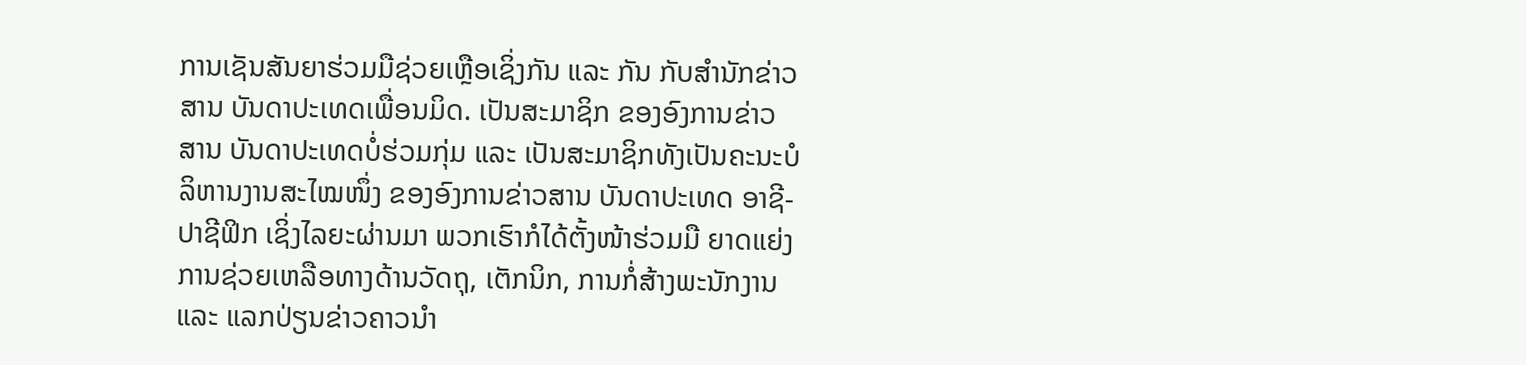ການເຊັນສັນຍາຮ່ວມມືຊ່ວຍເຫຼືອເຊິ່ງກັນ ແລະ ກັນ ກັບສຳນັກຂ່າວສານ ບັນດາປະເທດເພື່ອນມິດ. ເປັນສະມາຊິກ ຂອງອົງການຂ່າວສານ ບັນດາປະເທດບໍ່ຮ່ວມກຸ່ມ ແລະ ເປັນສະມາຊິກທັງເປັນຄະນະບໍລິຫານງານສະໄໝໜຶ່ງ ຂອງອົງການຂ່າວສານ ບັນດາປະເທດ ອາຊີ-ປາຊີຟິກ ເຊິ່ງໄລຍະຜ່ານມາ ພວກເຮົາກໍໄດ້ຕັ້ງໜ້າຮ່ວມມື ຍາດແຍ່ງການຊ່ວຍເຫລືອທາງດ້ານວັດຖຸ, ເຕັກນິກ, ການກໍ່ສ້າງພະນັກງານ ແລະ ແລກປ່ຽນຂ່າວຄາວນຳ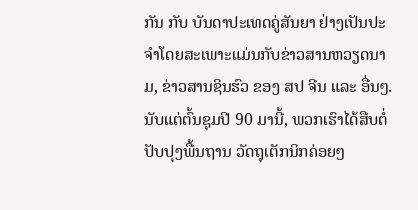ກັນ ກັບ ບັນດາປະເທດຄູ່ສັນຍາ ຢ່າງເປັນປະຈຳໂດຍສະເພາະແມ່ນກັບຂ່າວສານຫວຽດນາມ, ຂ່າວສານຊິນຮົວ ຂອງ ສປ ຈີນ ແລະ ອື່ນໆ.
ນັບແຕ່ຕົ້ນຊຸມປີ 90 ມານີ້, ພວກເຮົາໄດ້ສືບຕໍ່ປັບປຸງພື້ນຖານ ວັດຖຸເຕັກນິກຄ່ອຍໆ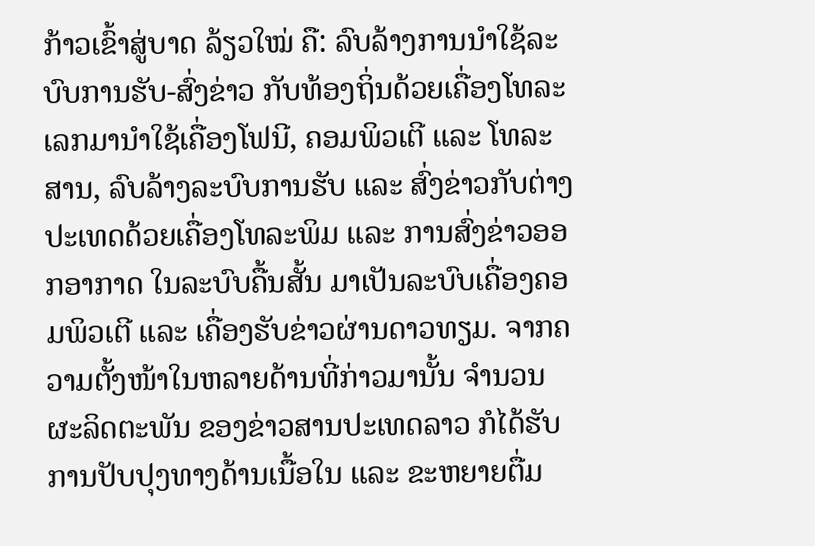ກ້າວເຂົ້າສູ່ບາດ ລ້ຽວໃໝ່ ຄື: ລົບລ້າງການນຳໃຊ້ລະບົບການຮັບ-ສົ່ງຂ່າວ ກັບທ້ອງຖິ່ນດ້ວຍເຄື່ອງໂທລະເລກມານຳໃຊ້ເຄື່ອງໂຟນີ, ຄອມພິວເຕີ ແລະ ໂທລະສານ, ລົບລ້າງລະບົບການຮັບ ແລະ ສົ່ງຂ່າວກັບຕ່າງປະເທດດ້ວຍເຄື່ອງໂທລະພິມ ແລະ ການສົ່ງຂ່າວອອກອາກາດ ໃນລະບົບຄື້ນສັ້ນ ມາເປັນລະບົບເຄື່ອງຄອມພິວເຕີ ແລະ ເຄື່ອງຮັບຂ່າວຜ່ານດາວທຽມ. ຈາກຄວາມຕັ້ງໜ້າໃນຫລາຍດ້ານທີ່ກ່າວມານັ້ນ ຈຳນວນຜະລິດຕະພັນ ຂອງຂ່າວສານປະເທດລາວ ກໍໄດ້ຮັບການປັບປຸງທາງດ້ານເນື້ອໃນ ແລະ ຂະຫຍາຍຕື່ມ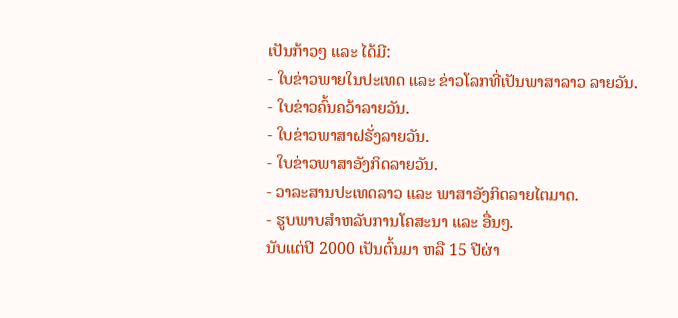ເປັນກ້າວໆ ແລະ ໄດ້ມີ:
- ໃບຂ່າວພາຍໃນປະເທດ ແລະ ຂ່າວໂລກທີ່ເປັນພາສາລາວ ລາຍວັນ.
- ໃບຂ່າວຄົ້ນຄວ້າລາຍວັນ.
- ໃບຂ່າວພາສາຝຣັ່ງລາຍວັນ.
- ໃບຂ່າວພາສາອັງກິດລາຍວັນ.
- ວາລະສານປະເທດລາວ ແລະ ພາສາອັງກິດລາຍໄຕມາດ.
- ຮູບພາບສຳຫລັບການໂຄສະນາ ແລະ ອື່ນໆ.
ນັບແຕ່ປີ 2000 ເປັນຕົ້ນມາ ຫລື 15 ປີຜ່າ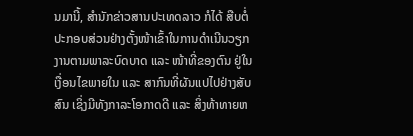ນມານີ້, ສໍານັກຂ່າວສານປະເທດລາວ ກໍໄດ້ ສືບຕໍ່ປະກອບສ່ວນຢ່າງຕັ້ງໜ້າເຂົ້າໃນການດຳເນີນວຽກງານຕາມພາລະບົດບາດ ແລະ ໜ້າທີ່ຂອງຕົນ ຢູ່ໃນເງື່ອນໄຂພາຍໃນ ແລະ ສາກົນທີ່ຜັນແປໄປຢ່າງສັບສົນ ເຊິ່ງມີທັງກາລະໂອກາດດີ ແລະ ສິ່ງທ້າທາຍຫ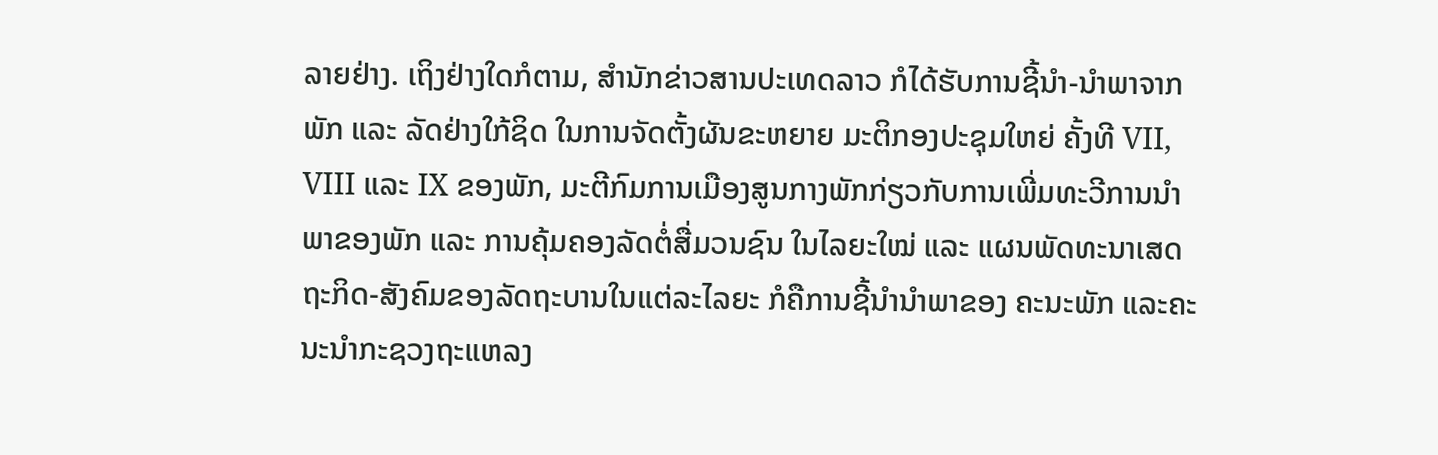ລາຍຢ່າງ. ເຖິງຢ່າງໃດກໍຕາມ, ສຳນັກຂ່າວສານປະເທດລາວ ກໍໄດ້ຮັບການຊີ້ນຳ-ນຳພາຈາກພັກ ແລະ ລັດຢ່າງໃກ້ຊິດ ໃນການຈັດຕັ້ງຜັນຂະຫຍາຍ ມະຕິກອງປະຊຸມໃຫຍ່ ຄັ້ງທີ VII, VIII ແລະ IX ຂອງພັກ, ມະຕີກົມການເມືອງສູນກາງພັກກ່ຽວກັບການເພີ່ມທະວີການນຳພາຂອງພັກ ແລະ ການຄຸ້ມຄອງລັດຕໍ່ສື່ມວນຊົນ ໃນໄລຍະໃໝ່ ແລະ ແຜນພັດທະນາເສດຖະກິດ-ສັງຄົມຂອງລັດຖະບານໃນແຕ່ລະໄລຍະ ກໍຄືການຊີ້ນຳນຳພາຂອງ ຄະນະພັກ ແລະຄະນະນຳກະຊວງຖະແຫລງ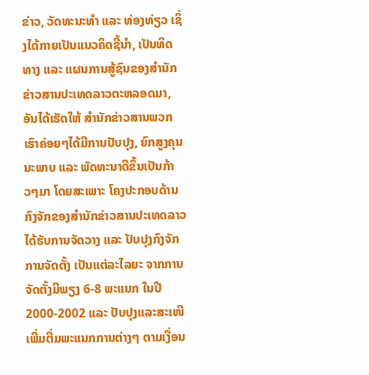ຂ່າວ, ວັດທະນະທຳ ແລະ ທ່ອງທ່ຽວ ເຊິ່ງໄດ້ກາຍເປັນແນວຄິດຊີ້ນຳ, ເປັນທິດທາງ ແລະ ແຜນການສູ້ຊົນຂອງສຳນັກຂ່າວສານປະເທດລາວຕະຫລອດມາ, ອັນໄດ້ເຮັດໃຫ້ ສຳນັກຂ່າວສານພວກເຮົາຄ່ອຍໆໄດ້ມີການປັບປຸງ, ຍົກສູງຄຸນນະພາບ ແລະ ພັດທະນາດີຂຶ້ນເປັນກ້າວໆມາ ໂດຍສະເພາະ ໂຄງປະກອບດ້ານກົງຈັກຂອງສຳນັກຂ່າວສານປະເທດລາວໄດ້ຮັບການຈັດວາງ ແລະ ປັບປຸງກົງຈັກການຈັດຕັ້ງ ເປັນແຕ່ລະໄລຍະ ຈາກການຈັດຕັ້ງມີພຽງ 6-8 ພະແນກ ໃນປີ 2000-2002 ແລະ ປັບປຸງແລະສະເໜີ ເພີ່ມຕື່ມພະແນກການຕ່າງໆ ຕາມເງື່ອນ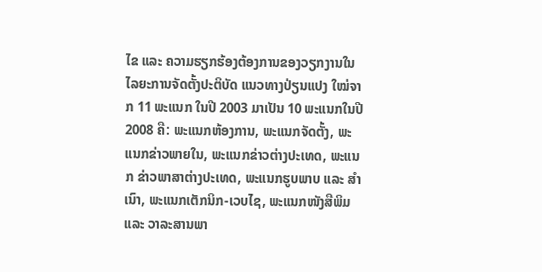ໄຂ ແລະ ຄວາມຮຽກຮ້ອງຕ້ອງການຂອງວຽກງານໃນໄລຍະການຈັດຕັ້ງປະຕິບັດ ແນວທາງປ່ຽນແປງ ໃໝ່ຈາກ 11 ພະແນກ ໃນປີ 2003 ມາເປັນ 10 ພະແນກໃນປີ 2008 ຄື: ພະແນກຫ້ອງການ, ພະແນກຈັດຕັ້ງ, ພະແນກຂ່າວພາຍໃນ, ພະແນກຂ່າວຕ່າງປະເທດ, ພະແນກ ຂ່າວພາສາຕ່າງປະເທດ, ພະແນກຮູບພາບ ແລະ ສໍາເນົາ, ພະແນກເຕັກນິກ-ເວບໄຊ, ພະແນກໜັງສືພິມ ແລະ ວາລະສານພາ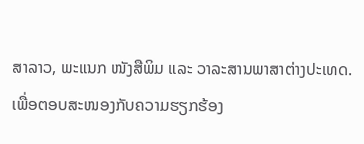ສາລາວ, ພະແນກ ໜັງສືພິມ ແລະ ວາລະສານພາສາຕ່າງປະເທດ. ເພື່ອຕອບສະໜອງກັບຄວາມຮຽກຮ້ອງ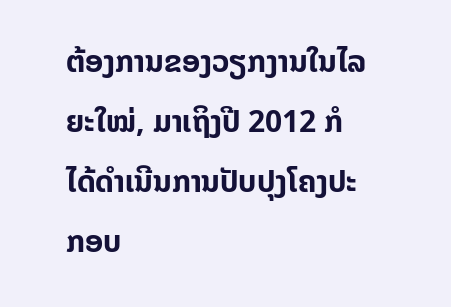ຕ້ອງການຂອງວຽກງານໃນໄລຍະໃໝ່, ມາເຖິງປີ 2012 ກໍໄດ້ດຳເນີນການປັບປຸງໂຄງປະກອບ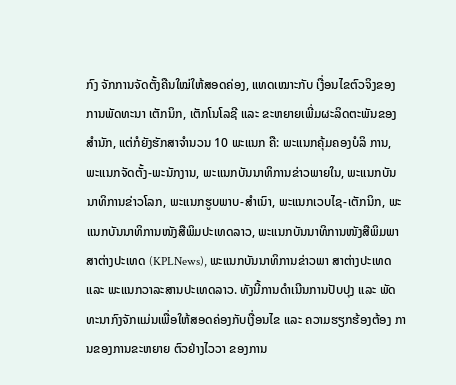ກົງ ຈັກການຈັດຕັ້ງຄືນໃໝ່ໃຫ້ສອດຄ່ອງ, ແທດເໝາະກັບ ເງື່ອນໄຂຕົວຈິງຂອງການພັດທະນາ ເຕັກນິກ, ເຕັກໂນໂລຊີ ແລະ ຂະຫຍາຍເພີ່ມຜະລິດຕະພັນຂອງສຳນັກ, ແຕ່ກໍຍັງຮັກສາຈຳນວນ 10 ພະແນກ ຄື: ພະແນກຄຸ້ມຄອງບໍລິ ການ, ພະແນກຈັດຕັ້ງ-ພະນັກງານ, ພະແນກບັນນາທິການຂ່າວພາຍໃນ, ພະແນກບັນນາທິການຂ່າວໂລກ, ພະແນກຮູບພາບ-ສຳເນົາ, ພະແນກເວບໄຊ-ເຕັກນິກ, ພະແນກບັນນາທິການໜັງສືພິມປະເທດລາວ, ພະແນກບັນນາທິການໜັງສືພິມພາສາຕ່າງປະເທດ (KPLNews), ພະແນກບັນນາທິການຂ່າວພາ ສາຕ່າງປະເທດ ແລະ ພະແນກວາລະສານປະເທດລາວ. ທັງນີ້ການດຳເນີນການປັບປຸງ ແລະ ພັດ ທະນາກົງຈັກແມ່ນເພື່ອໃຫ້ສອດຄ່ອງກັບເງື່ອນໄຂ ແລະ ຄວາມຮຽກຮ້ອງຕ້ອງ ການຂອງການຂະຫຍາຍ ຕົວຢ່າງໄວວາ ຂອງການ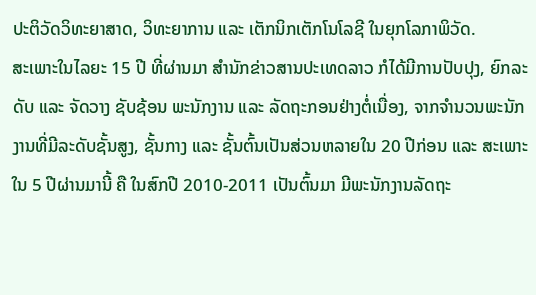ປະຕິວັດວິທະຍາສາດ, ວິທະຍາການ ແລະ ເຕັກນິກເຕັກໂນໂລຊີ ໃນຍຸກໂລກາພິວັດ.
ສະເພາະໃນໄລຍະ 15 ປີ ທີ່ຜ່ານມາ ສຳນັກຂ່າວສານປະເທດລາວ ກໍໄດ້ມີການປັບປຸງ, ຍົກລະດັບ ແລະ ຈັດວາງ ຊັບຊ້ອນ ພະນັກງານ ແລະ ລັດຖະກອນຢ່າງຕໍ່ເນື່ອງ, ຈາກຈຳນວນພະນັກງານທີ່ມີລະດັບຊັ້ນສູງ, ຊັ້ນກາງ ແລະ ຊັ້ນຕົ້ນເປັນສ່ວນຫລາຍໃນ 20 ປີກ່ອນ ແລະ ສະເພາະໃນ 5 ປີຜ່ານມານີ້ ຄື ໃນສົກປີ 2010-2011 ເປັນຕົ້ນມາ ມີພະນັກງານລັດຖະ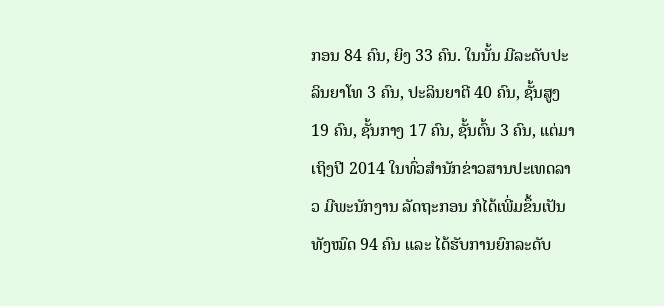ກອນ 84 ຄົນ, ຍິງ 33 ຄົນ. ໃນນັ້ນ ມີລະດັບປະລິນຍາໂທ 3 ຄົນ, ປະລິນຍາຕີ 40 ຄົນ, ຊັ້ນສູງ 19 ຄົນ, ຊັ້ນກາງ 17 ຄົນ, ຊັ້ນຕົ້ນ 3 ຄົນ, ແຕ່ມາເຖິງປີ 2014 ໃນທົ່ວສຳນັກຂ່າວສານປະເທດລາວ ມີພະນັກງານ ລັດຖະກອນ ກໍໄດ້ເພີ່ມຂຶ້ນເປັນທັງໝົດ 94 ຄົນ ແລະ ໄດ້ຮັບການຍົກລະດັບ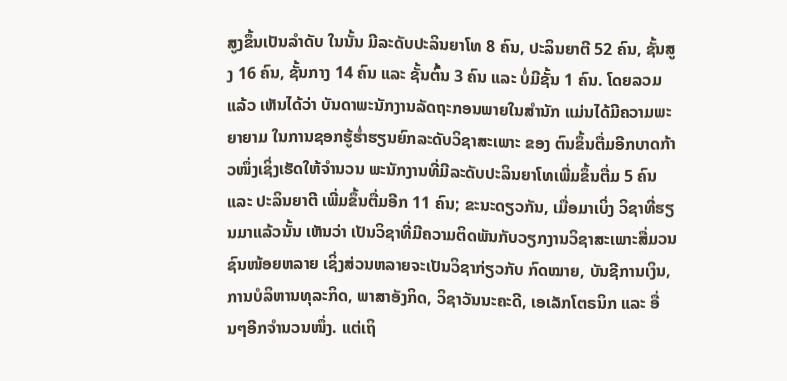ສູງຂຶ້ນເປັນລຳດັບ ໃນນັ້ນ ມີລະດັບປະລິນຍາໂທ 8 ຄົນ, ປະລິນຍາຕີ 52 ຄົນ, ຊັ້ນສູງ 16 ຄົນ, ຊັ້ນກາງ 14 ຄົນ ແລະ ຊັ້ນຕົ້ນ 3 ຄົນ ແລະ ບໍ່ມີຊັ້ນ 1 ຄົນ. ໂດຍລວມແລ້ວ ເຫັນໄດ້ວ່າ ບັນດາພະນັກງານລັດຖະກອນພາຍໃນສຳນັກ ແມ່ນໄດ້ມີຄວາມພະຍາຍາມ ໃນການຊອກຮູ້ຮ່ຳຮຽນຍົກລະດັບວິຊາສະເພາະ ຂອງ ຕົນຂຶ້ນຕື່ມອີກບາດກ້າວໜຶ່ງເຊິ່ງເຮັດໃຫ້ຈຳນວນ ພະນັກງານທີ່ມີລະດັບປະລິນຍາໂທເພີ່ມຂຶ້ນຕື່ມ 5 ຄົນ ແລະ ປະລິນຍາຕີ ເພີ່ມຂຶ້ນຕື່ມອີກ 11 ຄົນ; ຂະນະດຽວກັນ, ເມື່ອມາເບິ່ງ ວິຊາທີ່ຮຽນມາແລ້ວນັ້ນ ເຫັນວ່າ ເປັນວິຊາທີ່ມີຄວາມຕິດພັນກັບວຽກງານວິຊາສະເພາະສື່ມວນຊົນໜ້ອຍຫລາຍ ເຊິ່ງສ່ວນຫລາຍຈະເປັນວິຊາກ່ຽວກັບ ກົດໝາຍ, ບັນຊີການເງິນ, ການບໍລິຫານທຸລະກິດ, ພາສາອັງກິດ, ວິຊາວັນນະຄະດີ, ເອເລັກໂຕຣນິກ ແລະ ອື່ນໆອີກຈຳນວນໜຶ່ງ. ແຕ່ເຖິ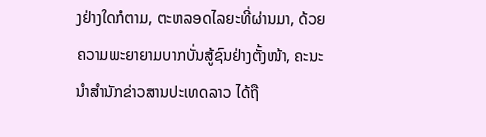ງຢ່າງໃດກໍຕາມ, ຕະຫລອດໄລຍະທີ່ຜ່ານມາ, ດ້ວຍຄວາມພະຍາຍາມບາກບັ່ນສູ້ຊົນຢ່າງຕັ້ງໜ້າ, ຄະນະນຳສຳນັກຂ່າວສານປະເທດລາວ ໄດ້ຖື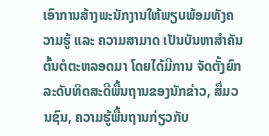ເອົາການສ້າງພະນັກງານໃຫ້ພຽບພ້ອມທັງຄວາມຮູ້ ແລະ ຄວາມສາມາດ ເປັນບັນຫາສຳຄັນຕົ້ນຕໍຕະຫລອດມາ ໂດຍໄດ້ມີການ ຈັດຕັ້ງຍົກລະດັບທິດສະດີພື້ນຖານຂອງນັກຂ່າວ, ສື່ມວນຊົນ, ຄວາມຮູ້ພື້ນຖານກ່ຽວກັບ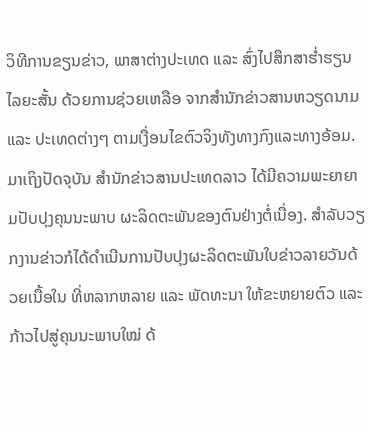ວິທີການຂຽນຂ່າວ, ພາສາຕ່າງປະເທດ ແລະ ສົ່ງໄປສຶກສາຮ່ຳຮຽນໄລຍະສັ້ນ ດ້ວຍການຊ່ວຍເຫລືອ ຈາກສຳນັກຂ່າວສານຫວຽດນາມ ແລະ ປະເທດຕ່າງໆ ຕາມເງື່ອນໄຂຕົວຈິງທັງທາງກົງແລະທາງອ້ອມ.
ມາເຖິງປັດຈຸບັນ ສຳນັກຂ່າວສານປະເທດລາວ ໄດ້ມີຄວາມພະຍາຍາມປັບປຸງຄຸນນະພາບ ຜະລິດຕະພັນຂອງຕົນຢ່າງຕໍ່ເນື່ອງ. ສຳລັບວຽກງານຂ່າວກໍໄດ້ດຳເນີນການປັບປຸງຜະລິດຕະພັນໃບຂ່າວລາຍວັນດ້ວຍເນື້ອໃນ ທີ່ຫລາກຫລາຍ ແລະ ພັດທະນາ ໃຫ້ຂະຫຍາຍຕົວ ແລະ ກ້າວໄປສູ່ຄຸນນະພາບໃໝ່ ດ້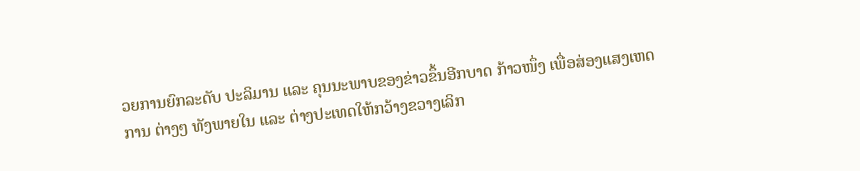ວຍການຍົກລະດັບ ປະລິມານ ແລະ ຄຸນນະພາບຂອງຂ່າວຂຶ້ນອີກບາດ ກ້າວໜຶ່ງ ເພື່ອສ່ອງແສງເຫດການ ຕ່າງໆ ທັງພາຍໃນ ແລະ ຕ່າງປະເທດໃຫ້ກວ້າງຂວາງເລິກ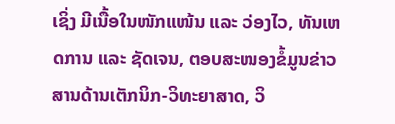ເຊິ່ງ ມີເນື້ອໃນໜັກແໜ້ນ ແລະ ວ່ອງໄວ, ທັນເຫດການ ແລະ ຊັດເຈນ, ຕອບສະໜອງຂໍ້ມູນຂ່າວສານດ້ານເຕັກນິກ-ວິທະຍາສາດ, ວິ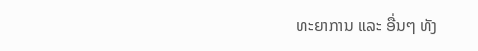ທະຍາການ ແລະ ອື່ນໆ ທັງ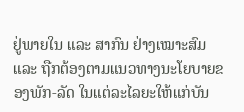ຢູ່ພາຍໃນ ແລະ ສາກົນ ຢ່າງເໝາະສົມ ແລະ ຖືກຕ້ອງຕາມແນວທາງນະໂຍບາຍຂອງພັກ-ລັດ ໃນແຕ່ລະໄລຍະໃຫ້ແກ່ບັນ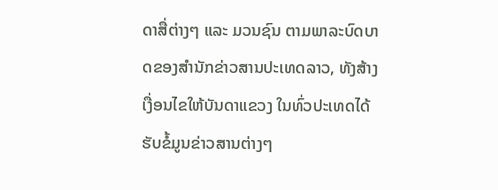ດາສື່ຕ່າງໆ ແລະ ມວນຊົນ ຕາມພາລະບົດບາດຂອງສຳນັກຂ່າວສານປະເທດລາວ, ທັງສ້າງເງື່ອນໄຂໃຫ້ບັນດາແຂວງ ໃນທົ່ວປະເທດໄດ້ຮັບຂໍ້ມູນຂ່າວສານຕ່າງໆ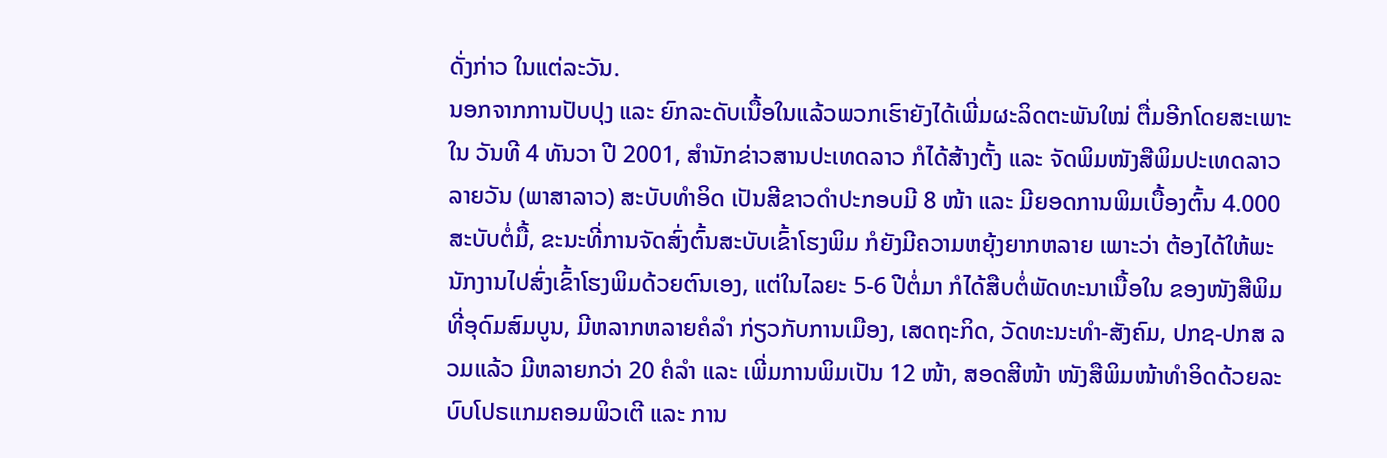ດັ່ງກ່າວ ໃນແຕ່ລະວັນ.
ນອກຈາກການປັບປຸງ ແລະ ຍົກລະດັບເນື້ອໃນແລ້ວພວກເຮົາຍັງໄດ້ເພີ່ມຜະລິດຕະພັນໃໝ່ ຕື່ມອີກໂດຍສະເພາະໃນ ວັນທີ 4 ທັນວາ ປີ 2001, ສຳນັກຂ່າວສານປະເທດລາວ ກໍໄດ້ສ້າງຕັ້ງ ແລະ ຈັດພິມໜັງສືພິມປະເທດລາວລາຍວັນ (ພາສາລາວ) ສະບັບທຳອິດ ເປັນສີຂາວດຳປະກອບມີ 8 ໜ້າ ແລະ ມີຍອດການພິມເບື້ອງຕົ້ນ 4.000 ສະບັບຕໍ່ມື້, ຂະນະທີ່ການຈັດສົ່ງຕົ້ນສະບັບເຂົ້າໂຮງພິມ ກໍຍັງມີຄວາມຫຍຸ້ງຍາກຫລາຍ ເພາະວ່າ ຕ້ອງໄດ້ໃຫ້ພະນັກງານໄປສົ່ງເຂົ້າໂຮງພິມດ້ວຍຕົນເອງ, ແຕ່ໃນໄລຍະ 5-6 ປີຕໍ່ມາ ກໍໄດ້ສືບຕໍ່ພັດທະນາເນື້ອໃນ ຂອງໜັງສືພິມທີ່ອຸດົມສົມບູນ, ມີຫລາກຫລາຍຄໍລຳ ກ່ຽວກັບການເມືອງ, ເສດຖະກິດ, ວັດທະນະທຳ-ສັງຄົມ, ປກຊ-ປກສ ລວມແລ້ວ ມີຫລາຍກວ່າ 20 ຄໍລຳ ແລະ ເພີ່ມການພິມເປັນ 12 ໜ້າ, ສອດສີໜ້າ ໜັງສືພິມໜ້າທຳອິດດ້ວຍລະບົບໂປຣແກມຄອມພິວເຕີ ແລະ ການ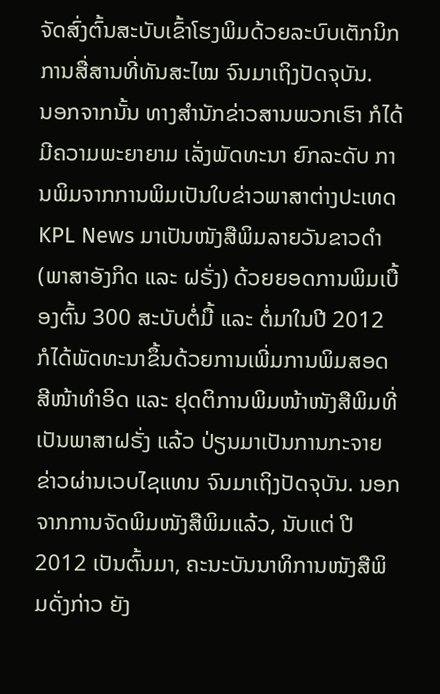ຈັດສົ່ງຕົ້ນສະບັບເຂົ້າໂຮງພິມດ້ວຍລະບົບເຕັກນິກ ການສື່ສານທີ່ທັນສະໄໝ ຈົນມາເຖິງປັດຈຸບັນ.
ນອກຈາກນັ້ນ ທາງສຳນັກຂ່າວສານພວກເຮົາ ກໍໄດ້ມີຄວາມພະຍາຍາມ ເລັ່ງພັດທະນາ ຍົກລະດັບ ການພິມຈາກການພິມເປັນໃບຂ່າວພາສາຕ່າງປະເທດ KPL News ມາເປັນໜັງສືພິມລາຍວັນຂາວດຳ (ພາສາອັງກິດ ແລະ ຝຣັ່ງ) ດ້ວຍຍອດການພິມເບື້ອງຕົ້ນ 300 ສະບັບຕໍ່ມື້ ແລະ ຕໍ່ມາໃນປີ 2012 ກໍໄດ້ພັດທະນາຂຶ້ນດ້ວຍການເພີ່ມການພິມສອດສີໜ້າທຳອິດ ແລະ ຢຸດຕິການພິມໜ້າໜັງສືພິມທີ່ເປັນພາສາຝຣັ່ງ ແລ້ວ ປ່ຽນມາເປັນການກະຈາຍຂ່າວຜ່ານເວບໄຊແທນ ຈົນມາເຖິງປັດຈຸບັນ. ນອກຈາກການຈັດພິມໜັງສືພິມແລ້ວ, ນັບແຕ່ ປີ2012 ເປັນຕົ້ນມາ, ຄະນະບັນນາທິການໜັງສືພິມດັ່ງກ່າວ ຍັງ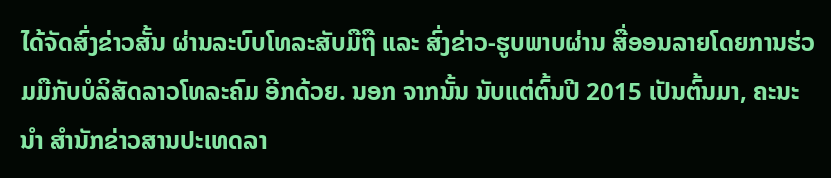ໄດ້ຈັດສົ່ງຂ່າວສັ້ນ ຜ່ານລະບົບໂທລະສັບມືຖື ແລະ ສົ່ງຂ່າວ-ຮູບພາບຜ່ານ ສື່ອອນລາຍໂດຍການຮ່ວມມືກັບບໍລິສັດລາວໂທລະຄົມ ອີກດ້ວຍ. ນອກ ຈາກນັ້ນ ນັບແຕ່ຕົ້ນປີ 2015 ເປັນຕົ້ນມາ, ຄະນະນຳ ສຳນັກຂ່າວສານປະເທດລາ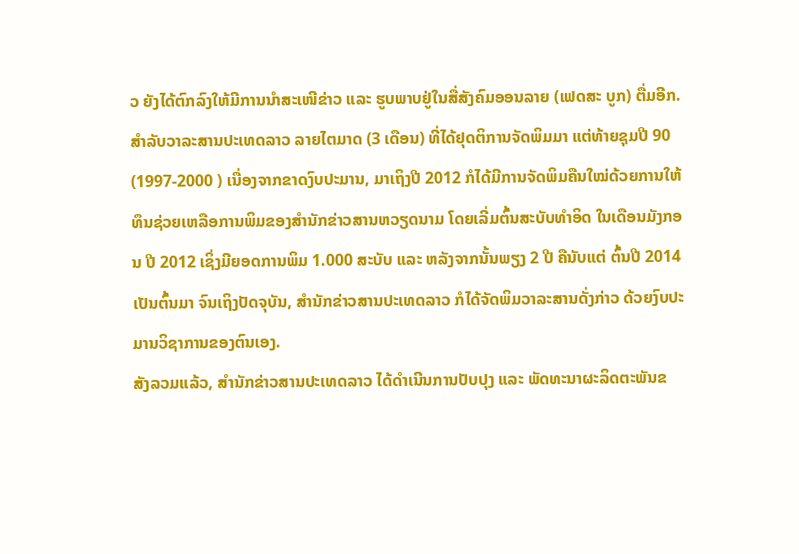ວ ຍັງໄດ້ຕົກລົງໃຫ້ມີການນຳສະເໜີຂ່າວ ແລະ ຮູບພາບຢູ່ໃນສື່ສັງຄົມອອນລາຍ (ເຟດສະ ບູກ) ຕື່ມອີກ.
ສຳລັບວາລະສານປະເທດລາວ ລາຍໄຕມາດ (3 ເດືອນ) ທີ່ໄດ້ຢຸດຕິການຈັດພິມມາ ແຕ່ທ້າຍຊຸມປີ 90 (1997-2000 ) ເນື່ອງຈາກຂາດງົບປະມານ, ມາເຖິງປີ 2012 ກໍໄດ້ມີການຈັດພິມຄືນໃໝ່ດ້ວຍການໃຫ້ທຶນຊ່ວຍເຫລືອການພິມຂອງສຳນັກຂ່າວສານຫວຽດນາມ ໂດຍເລີ່ມຕົ້ນສະບັບທຳອິດ ໃນເດືອນມັງກອນ ປີ 2012 ເຊິ່ງມີຍອດການພິມ 1.000 ສະບັບ ແລະ ຫລັງຈາກນັ້ນພຽງ 2 ປີ ຄືນັບແຕ່ ຕົ້ນປີ 2014 ເປັນຕົ້ນມາ ຈົນເຖິງປັດຈຸບັນ, ສຳນັກຂ່າວສານປະເທດລາວ ກໍໄດ້ຈັດພິມວາລະສານດັ່ງກ່າວ ດ້ວຍງົບປະມານວິຊາການຂອງຕົນເອງ.
ສັງລວມແລ້ວ, ສຳນັກຂ່າວສານປະເທດລາວ ໄດ້ດຳເນີນການປັບປຸງ ແລະ ພັດທະນາຜະລິດຕະພັນຂ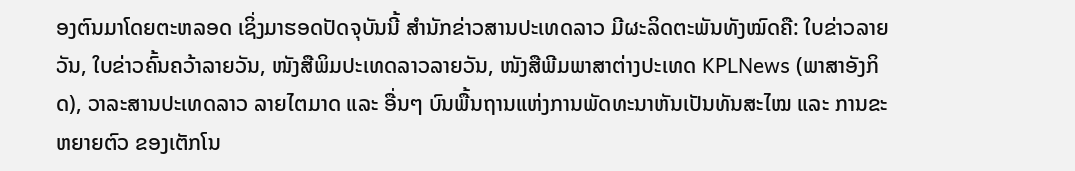ອງຕົນມາໂດຍຕະຫລອດ ເຊິ່ງມາຮອດປັດຈຸບັນນີ້ ສຳນັກຂ່າວສານປະເທດລາວ ມີຜະລິດຕະພັນທັງໝົດຄື: ໃບຂ່າວລາຍວັນ, ໃບຂ່າວຄົ້ນຄວ້າລາຍວັນ, ໜັງສືພິມປະເທດລາວລາຍວັນ, ໜັງສືພີມພາສາຕ່າງປະເທດ KPLNews (ພາສາອັງກິດ), ວາລະສານປະເທດລາວ ລາຍໄຕມາດ ແລະ ອື່ນໆ ບົນພື້ນຖານແຫ່ງການພັດທະນາຫັນເປັນທັນສະໄໝ ແລະ ການຂະຫຍາຍຕົວ ຂອງເຕັກໂນ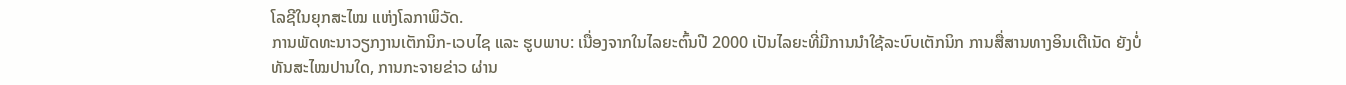ໂລຊີໃນຍຸກສະໄໝ ແຫ່ງໂລກາພິວັດ.
ການພັດທະນາວຽກງານເຕັກນິກ-ເວບໄຊ ແລະ ຮູບພາບ: ເນື່ອງຈາກໃນໄລຍະຕົ້ນປີ 2000 ເປັນໄລຍະທີ່ມີການນຳໃຊ້ລະບົບເຕັກນິກ ການສື່ສານທາງອິນເຕີເນັດ ຍັງບໍ່ທັນສະໄໝປານໃດ, ການກະຈາຍຂ່າວ ຜ່ານ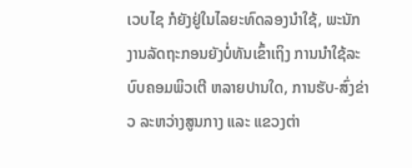ເວບໄຊ ກໍຍັງຢູ່ໃນໄລຍະທົດລອງນຳໃຊ້, ພະນັກງານລັດຖະກອນຍັງບໍ່ທັນເຂົ້າເຖິງ ການນຳໃຊ້ລະບົບຄອມພິວເຕີ ຫລາຍປານໃດ, ການຮັບ-ສົ່ງຂ່າວ ລະຫວ່າງສູນກາງ ແລະ ແຂວງຕ່າ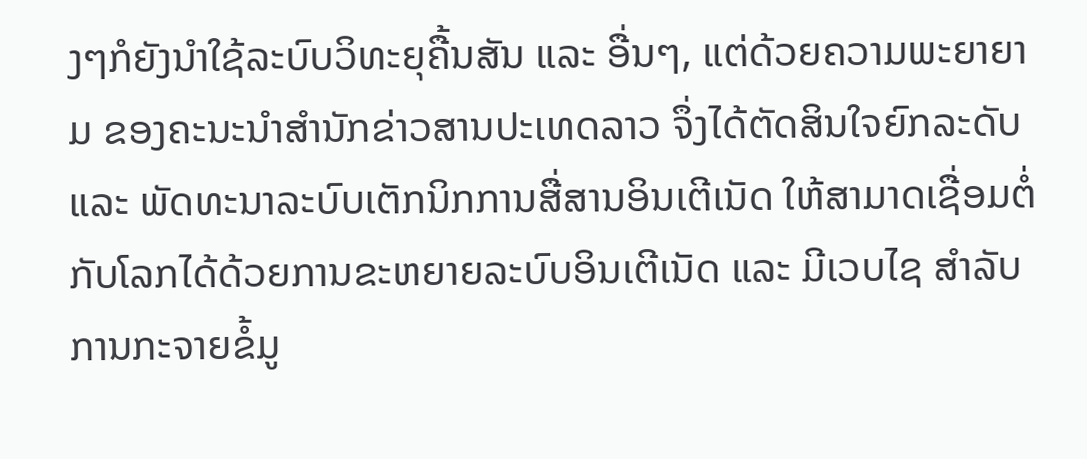ງໆກໍຍັງນຳໃຊ້ລະບົບວິທະຍຸຄື້ນສັນ ແລະ ອື່ນໆ, ແຕ່ດ້ວຍຄວາມພະຍາຍາມ ຂອງຄະນະນຳສຳນັກຂ່າວສານປະເທດລາວ ຈຶ່ງໄດ້ຕັດສິນໃຈຍົກລະດັບ ແລະ ພັດທະນາລະບົບເຕັກນິກການສື່ສານອິນເຕີເນັດ ໃຫ້ສາມາດເຊື່ອມຕໍ່ກັບໂລກໄດ້ດ້ວຍການຂະຫຍາຍລະບົບອິນເຕີເນັດ ແລະ ມີເວບໄຊ ສໍາລັບການກະຈາຍຂໍ້ມູ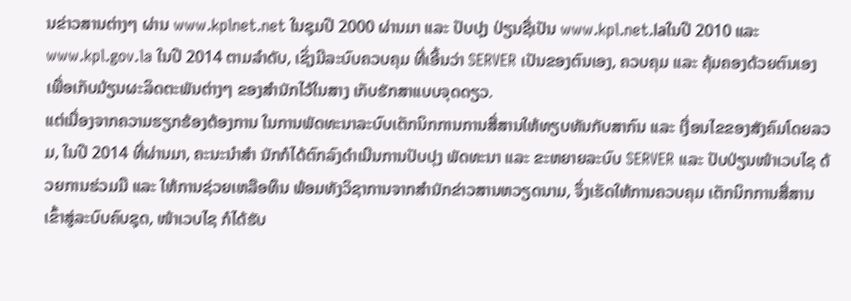ນຂ່າວສານຕ່າງໆ ຜ່ານ www.kplnet.net ໃນຊຸມປີ 2000 ຜ່ານມາ ແລະ ປັບປຸງ ປ່ຽນຊື່ເປັນ www.kpl.net.laໃນປີ 2010 ແລະ www.kpl.gov.la ໃນປີ 2014 ຕາມລຳດັບ, ເຊິ່ງມີລະບົບຄວບຄຸມ ທີ່ເອີ້ນວ່າ SERVER ເປັນຂອງຕົນເອງ, ຄວບຄຸມ ແລະ ຄຸ້ມຄອງດ້ວຍຕົນເອງ ເພື່ອເກັບມ້ຽນຜະລິດຕະພັນຕ່າງໆ ຂອງສຳນັກໄວ້ໃນສາງ ເກັບຮັກສາແບບຈຸດດຽວ.
ແຕ່ເນື່ອງຈາກຄວາມຮຽກຮ້ອງຕ້ອງການ ໃນການພັດທະນາລະບົບເຕັກນິກການການສື່ສານໃຫ້ທຽບທັນກັບສາກົນ ແລະ ເງື່ອນໄຂຂອງສັງຄົມໂດຍລວມ, ໃນປີ 2014 ທີ່ຜ່ານມາ, ຄະນະນຳສຳ ນັກກໍໄດ້ຕົກລົງດຳເນີນການປັບປຸງ ພັດທະນາ ແລະ ຂະຫຍາຍລະບົບ SERVER ແລະ ປັບປ່ຽນໜ້າເວບໄຊ ດ້ວຍການຮ່ວມມື ແລະ ໃຫ້ການຊ່ວຍເຫລືອທຶນ ພ້ອມທັງວິຊາການຈາກສຳນັກຂ່າວສານຫວຽດນາມ, ຈຶ່ງເຮັດໃຫ້ການຄວບຄຸມ ເຕັກນິກການສື່ສານເຂົ້າສູ່ລະບົບຄົບຊຸດ, ໜ້າເວບໄຊ ກໍໄດ້ຮັບ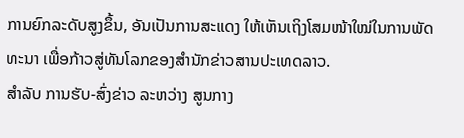ການຍົກລະດັບສູງຂຶ້ນ, ອັນເປັນການສະແດງ ໃຫ້ເຫັນເຖິງໂສມໜ້າໃໝ່ໃນການພັດທະນາ ເພື່ອກ້າວສູ່ທັນໂລກຂອງສຳນັກຂ່າວສານປະເທດລາວ.
ສຳລັບ ການຮັບ-ສົ່ງຂ່າວ ລະຫວ່າງ ສູນກາງ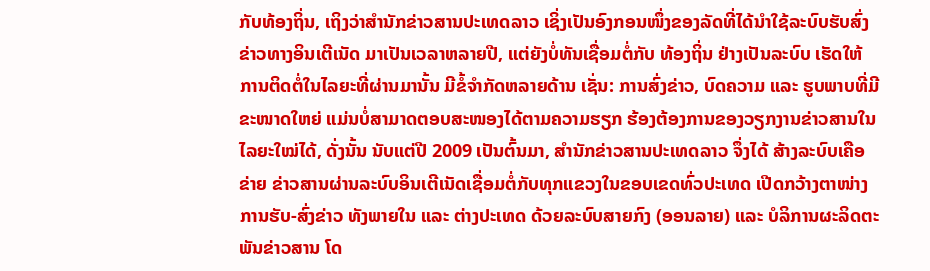ກັບທ້ອງຖິ່ນ, ເຖິງວ່າສຳນັກຂ່າວສານປະເທດລາວ ເຊິ່ງເປັນອົງກອນໜຶ່ງຂອງລັດທີ່ໄດ້ນຳໃຊ້ລະບົບຮັບສົ່ງຂ່າວທາງອິນເຕີເນັດ ມາເປັນເວລາຫລາຍປີ, ແຕ່ຍັງບໍ່ທັນເຊື່ອມຕໍ່ກັບ ທ້ອງຖິ່ນ ຢ່າງເປັນລະບົບ ເຮັດໃຫ້ການຕິດຕໍ່ໃນໄລຍະທີ່ຜ່ານມານັ້ນ ມີຂໍ້ຈຳກັດຫລາຍດ້ານ ເຊັ່ນ: ການສົ່ງຂ່າວ, ບົດຄວາມ ແລະ ຮູບພາບທີ່ມີຂະໜາດໃຫຍ່ ແມ່ນບໍ່ສາມາດຕອບສະໜອງໄດ້ຕາມຄວາມຮຽກ ຮ້ອງຕ້ອງການຂອງວຽກງານຂ່າວສານໃນໄລຍະໃໝ່ໄດ້, ດັ່ງນັ້ນ ນັບແຕ່ປີ 2009 ເປັນຕົ້ນມາ, ສຳນັກຂ່າວສານປະເທດລາວ ຈຶ່ງໄດ້ ສ້າງລະບົບເຄືອຂ່າຍ ຂ່າວສານຜ່ານລະບົບອິນເຕີເນັດເຊື່ອມຕໍ່ກັບທຸກແຂວງໃນຂອບເຂດທົ່ວປະເທດ ເປີດກວ້າງຕາໜ່າງການຮັບ-ສົ່ງຂ່າວ ທັງພາຍໃນ ແລະ ຕ່າງປະເທດ ດ້ວຍລະບົບສາຍກົງ (ອອນລາຍ) ແລະ ບໍລິການຜະລິດຕະພັນຂ່າວສານ ໂດ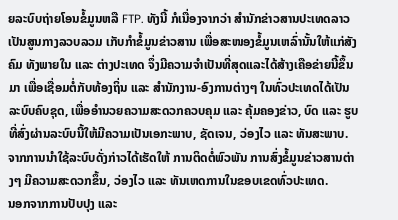ຍລະບົບຖ່າຍໂອນຂໍ້ມູນຫລື FTP. ທັງນີ້ ກໍເນື່ອງຈາກວ່າ ສຳນັກຂ່າວສານປະເທດລາວ ເປັນສູນກາງລວບລວມ ເກັບກຳຂໍ້ມູນຂ່າວສານ ເພື່ອສະໜອງຂໍ້ມູນເຫລົ່ານັ້ນໃຫ້ແກ່ສັງຄົມ ທັງພາຍໃນ ແລະ ຕ່າງປະເທດ ຈຶ່ງມີຄວາມຈຳເປັນທີ່ສຸດແລະໄດ້ສ້າງເຄືອຂ່າຍນີ້ຂຶ້ນມາ ເພື່ອເຊື່ອມຕໍ່ກັບທ້ອງຖິ່ນ ແລະ ສຳນັກງານ-ອົງການຕ່າງໆ ໃນທົ່ວປະເທດໄດ້ເປັນລະບົບຄົບຊຸດ, ເພື່ອອຳນວຍຄວາມສະດວກຄວບຄຸມ ແລະ ຄຸ້ມຄອງຂ່າວ, ບົດ ແລະ ຮູບ ທີ່ສົ່ງຜ່ານລະບົບນີ້ໃຫ້ມີຄວາມເປັນເອກະພາບ, ຊັດເຈນ, ວ່ອງໄວ ແລະ ທັນສະພາບ. ຈາກການນຳໃຊ້ລະບົບດັ່ງກ່າວໄດ້ເຮັດໃຫ້ ການຕິດຕໍ່ພົວພັນ ການສົ່ງຂໍ້ມູນຂ່າວສານຕ່າງໆ ມີຄວາມສະດວກຂຶ້ນ, ວ່ອງໄວ ແລະ ທັນເຫດການໃນຂອບເຂດທົ່ວປະເທດ.
ນອກຈາກການປັບປຸງ ແລະ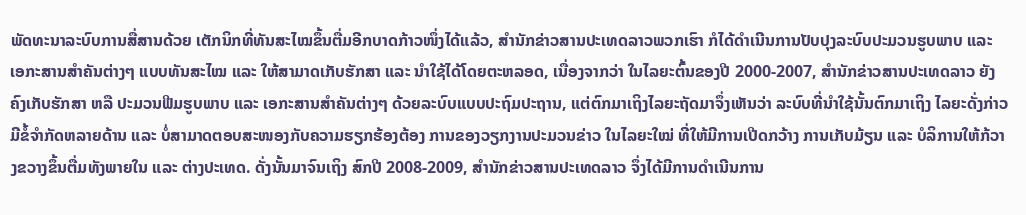ພັດທະນາລະບົບການສື່ສານດ້ວຍ ເຕັກນິກທີ່ທັນສະໄໝຂຶ້ນຕື່ມອີກບາດກ້າວໜຶ່ງໄດ້ແລ້ວ, ສຳນັກຂ່າວສານປະເທດລາວພວກເຮົາ ກໍໄດ້ດຳເນີນການປັບປຸງລະບົບປະມວນຮູບພາບ ແລະ ເອກະສານສຳຄັນຕ່າງໆ ແບບທັນສະໄໝ ແລະ ໃຫ້ສາມາດເກັບຮັກສາ ແລະ ນຳໃຊ້ໄດ້ໂດຍຕະຫລອດ, ເນື່ອງຈາກວ່າ ໃນໄລຍະຕົ້ນຂອງປີ 2000-2007, ສຳນັກຂ່າວສານປະເທດລາວ ຍັງຄົງເກັບຮັກສາ ຫລື ປະມວນຟີມຮູບພາບ ແລະ ເອກະສານສຳຄັນຕ່າງໆ ດ້ວຍລະບົບແບບປະຖົມປະຖານ, ແຕ່ຕົກມາເຖິງໄລຍະຖັດມາຈຶ່ງເຫັນວ່າ ລະບົບທີ່ນຳໃຊ້ນັ້ນຕົກມາເຖິງ ໄລຍະດັ່ງກ່າວ ມີຂໍ້ຈຳກັດຫລາຍດ້ານ ແລະ ບໍ່ສາມາດຕອບສະໜອງກັບຄວາມຮຽກຮ້ອງຕ້ອງ ການຂອງວຽກງານປະມວນຂ່າວ ໃນໄລຍະໃໝ່ ທີ່ໃຫ້ມີການເປີດກວ້າງ ການເກັບມ້ຽນ ແລະ ບໍລິການໃຫ້ກ້ວາງຂວາງຂຶ້ນຕື່ມທັງພາຍໃນ ແລະ ຕ່າງປະເທດ. ດັ່ງນັ້ນມາຈົນເຖິງ ສົກປີ 2008-2009, ສຳນັກຂ່າວສານປະເທດລາວ ຈຶ່ງໄດ້ມີການດຳເນີນການ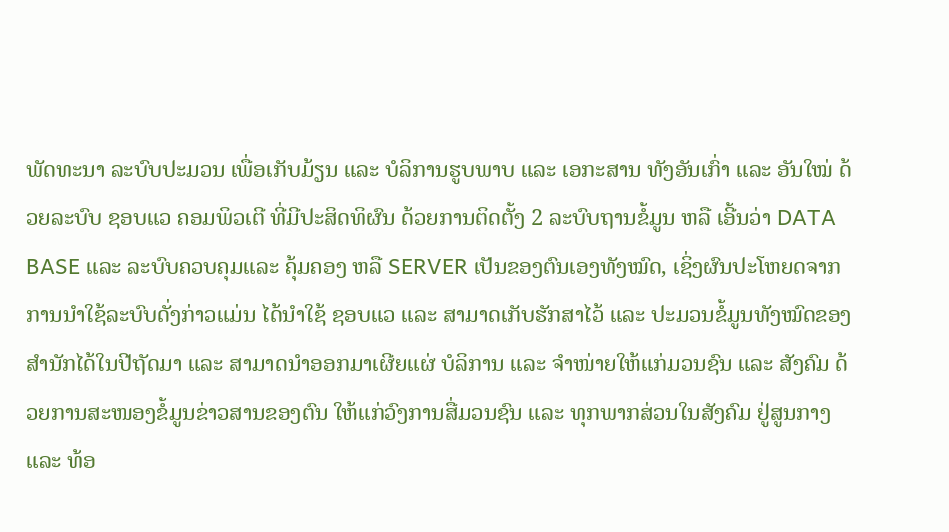ພັດທະນາ ລະບົບປະມວນ ເພື່ອເກັບມ້ຽນ ແລະ ບໍລິການຮູບພາບ ແລະ ເອກະສານ ທັງອັນເກົ່າ ແລະ ອັນໃໝ່ ດ້ວຍລະບົບ ຊອບແວ ຄອມພິວເຕີ ທີ່ມີປະສິດທິຜົນ ດ້ວຍການຕິດຕັ້ງ 2 ລະບົບຖານຂໍ້ມູນ ຫລື ເອີ້ນວ່າ DATA BASE ແລະ ລະບົບຄວບຄຸມແລະ ຄຸ້ມຄອງ ຫລື SERVER ເປັນຂອງຕົນເອງທັງໝົດ, ເຊິ່ງຜົນປະໂຫຍດຈາກການນຳໃຊ້ລະບົບດັ່ງກ່າວແມ່ນ ໄດ້ນຳໃຊ້ ຊອບແວ ແລະ ສາມາດເກັບຮັກສາໄວ້ ແລະ ປະມວນຂໍ້ມູນທັງໝົດຂອງສຳນັກໄດ້ໃນປີຖັດມາ ແລະ ສາມາດນຳອອກມາເຜີຍແຜ່ ບໍລິການ ແລະ ຈຳໜ່າຍໃຫ້ແກ່ມວນຊົນ ແລະ ສັງຄົມ ດ້ວຍການສະໜອງຂໍ້ມູນຂ່າວສານຂອງຕົນ ໃຫ້ແກ່ວົງການສື່ມວນຊົນ ແລະ ທຸກພາກສ່ວນໃນສັງຄົມ ຢູ່ສູນກາງ ແລະ ທ້ອ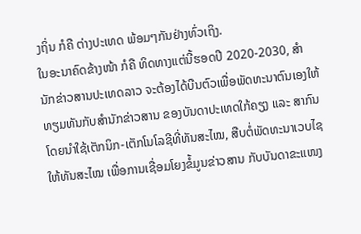ງຖິ່ນ ກໍຄື ຕ່າງປະເທດ ພ້ອມໆກັນຢ່າງທົ່ວເຖິງ.
ໃນອະນາຄົດຂ້າງໜ້າ ກໍຄື ທິດທາງແຕ່ນີ້ຮອດປີ 2020-2030, ສຳນັກຂ່າວສານປະເທດລາວ ຈະຕ້ອງໄດ້ບືນຕົວເພື່ອພັດທະນາຕົນເອງໃຫ້ ທຽມທັນກັບສຳນັກຂ່າວສານ ຂອງບັນດາປະເທດໃກ້ຄຽງ ແລະ ສາກົນ ໂດຍນຳໃຊ້ເຕັກນິກ-ເຕັກໂນໂລຊີທີ່ທັນສະໄໝ, ສືບຕໍ່ພັດທະນາເວບໄຊ ໃຫ້ທັນສະໄໝ ເພື່ອການເຊື່ອມໂຍງຂໍ້ມູນຂ່າວສານ ກັບບັນດາຂະແໜງ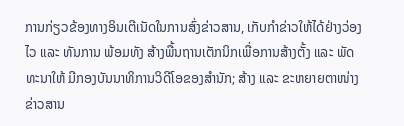ການກ່ຽວຂ້ອງທາງອິນເຕີເນັດໃນການສົ່ງຂ່າວສານ, ເກັບກຳຂ່າວໃຫ້ໄດ້ຢ່າງວ່ອງໄວ ແລະ ທັນການ ພ້ອມທັງ ສ້າງພື້ນຖານເຕັກນິກເພື່ອການສ້າງຕັ້ງ ແລະ ພັດທະນາໃຫ້ ມີກອງບັນນາທິການວິດີໂອຂອງສຳນັກ; ສ້າງ ແລະ ຂະຫຍາຍຕາໜ່າງຂ່າວສານ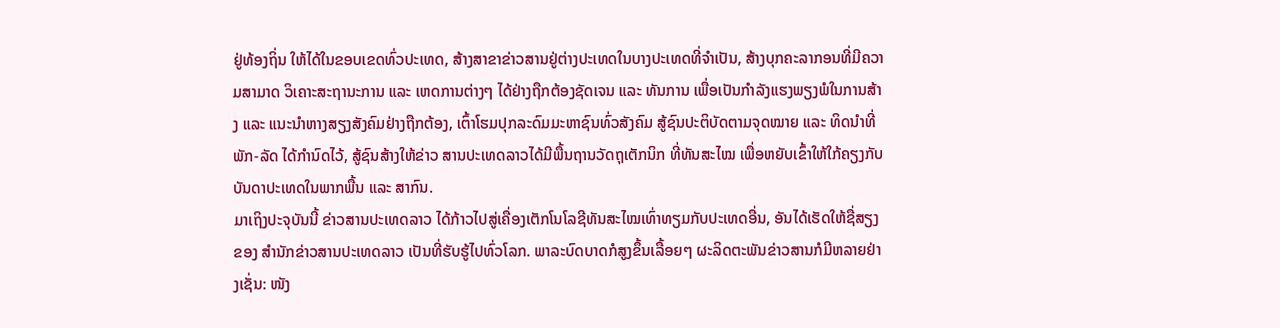ຢູ່ທ້ອງຖິ່ນ ໃຫ້ໄດ້ໃນຂອບເຂດທົ່ວປະເທດ, ສ້າງສາຂາຂ່າວສານຢູ່ຕ່າງປະເທດໃນບາງປະເທດທີ່ຈຳເປັນ, ສ້າງບຸກຄະລາກອນທີ່ມີຄວາມສາມາດ ວິເຄາະສະຖານະການ ແລະ ເຫດການຕ່າງໆ ໄດ້ຢ່າງຖືກຕ້ອງຊັດເຈນ ແລະ ທັນການ ເພື່ອເປັນກຳລັງແຮງພຽງພໍໃນການສ້າງ ແລະ ແນະນຳຫາງສຽງສັງຄົມຢ່າງຖືກຕ້ອງ, ເຕົ້າໂຮມປຸກລະດົມມະຫາຊົນທົ່ວສັງຄົມ ສູ້ຊົນປະຕິບັດຕາມຈຸດໝາຍ ແລະ ທິດນຳທີ່ພັກ-ລັດ ໄດ້ກຳນົດໄວ້, ສູ້ຊົນສ້າງໃຫ້ຂ່າວ ສານປະເທດລາວໄດ້ມີພື້ນຖານວັດຖຸເຕັກນິກ ທີ່ທັນສະໄໝ ເພື່ອຫຍັບເຂົ້າໃຫ້ໃກ້ຄຽງກັບບັນດາປະເທດໃນພາກພື້ນ ແລະ ສາກົນ.
ມາເຖິງປະຈຸບັນນີ້ ຂ່າວສານປະເທດລາວ ໄດ້ກ້າວໄປສູ່ເຄື່ອງເຕັກໂນໂລຊີທັນສະໄໝເທົ່າທຽມກັບປະເທດອື່ນ, ອັນໄດ້ເຮັດໃຫ້ຊື່ສຽງຂອງ ສຳນັກຂ່າວສານປະເທດລາວ ເປັນທີ່ຮັບຮູ້ໄປທົ່ວໂລກ. ພາລະບົດບາດກໍສູງຂຶ້ນເລື້ອຍໆ ຜະລິດຕະພັນຂ່າວສານກໍມີຫລາຍຢ່າງເຊັ່ນ: ໜັງ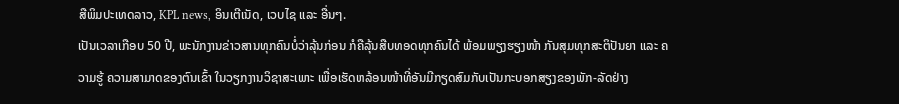ສືພິມປະເທດລາວ, KPL news, ອິນເຕີເນັດ, ເວບໄຊ ແລະ ອື່ນໆ.
ເປັນເວລາເກືອບ 50 ປີ, ພະນັກງານຂ່າວສານທຸກຄົນບໍ່ວ່າລຸ້ນກ່ອນ ກໍຄືລຸ້ນສືບທອດທຸກຄົນໄດ້ ພ້ອມພຽງຮຽງໜ້າ ກັນສຸມທຸກສະຕິປັນຍາ ແລະ ຄວາມຮູ້ ຄວາມສາມາດຂອງຕົນເຂົ້າ ໃນວຽກງານວິຊາສະເພາະ ເພື່ອເຮັດຫລ້ອນໜ້າທີ່ອັນມີກຽດສົມກັບເປັນກະບອກສຽງຂອງພັກ-ລັດຢ່າງ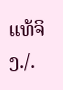ແທ້ຈິງ./.